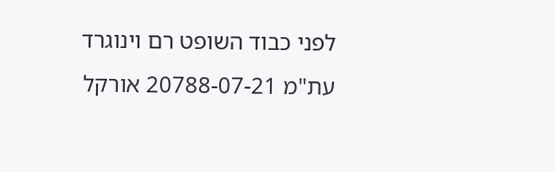לפני כבוד השופט רם וינוגרד
עת"מ 20788-07-21 אורקל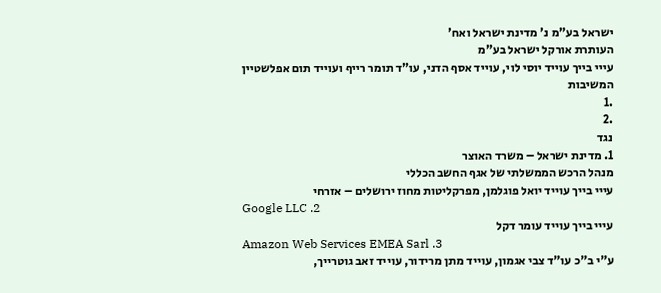ישראל בע"מ נ' מדינת ישראל ואח'
העותרת אורקל ישראל בע"מ
עייי בייך עוייד יוסי לוי, עוייד אסף הדני, עו"ד תומר רייף ועוייד תום אפלשטיין
המשיבות
.1
.2
נגד
1. מדינת ישראל – משרד האוצר
מנהל הרכש הממשלתי של אגף החשב הכללי
עייי בייך עוייד יואל פוגלמן, מפרקליטות מחוז ירושלים – אזרחי
Google LLC .2
עייי בייך עוייד עומר דקל
Amazon Web Services EMEA Sarl .3
ע"י ב"כ עו"ד צבי אגמון, עוייד מתן מרידור, עוייד זאב גוטרייך,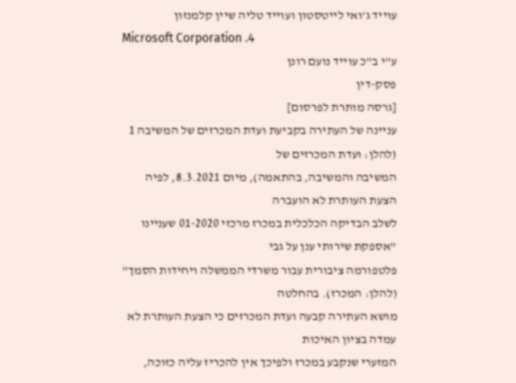עוייד ג'ואי לייטסטון ועוייד טליה שיין קלמנזון
Microsoft Corporation .4
ע"י ב"כ עוייד נועם רונן
פסק-דין
[גרסה מותרת לפרסום]
עניינה של העתירה בקביעת ועדת המכרזים של המשיבה 1 (להלן: ועדת המכרזים של
המשיבה והמשיבה, בהתאמה), מיום 8.3.2021, לפיה הצעת העותרת לא הועברה
לשלב הבדיקה הכלכלית במכרז מרכזי 01-2020 שעניינו "אספקת שירותי ענן על גבי
פלטפורמה ציבורית עבור משרדי הממשלה ויחידות הסמך" (להלן: המכרז). בהחלטה
מושא העתירה קבעה ועדת המכרזים כי הצעת העותרת לא עמדה בציון האיכות
המזערי שנקבע במכרז ולפיכך אין להכריז עליה כזוכה,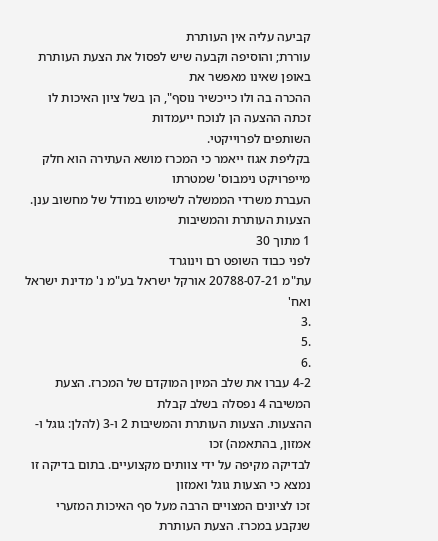קביעה עליה אין העותרת
עוררת; והוסיפה וקבעה שיש לפסול את הצעת העותרת באופן שאינו מאפשר את
ההכרה בה ולו כייכשיר נוסף", הן בשל ציון האיכות לו זכתה ההצעה הן לנוכח ייעמדות
השותפים לפרוייקטי.
בקליפת אגוז ייאמר כי המכרז מושא העתירה הוא חלק מייפרויקט נימבוס' שמטרתו
העברת משרדי הממשלה לשימוש במודל של מחשוב ענן. הצעות העותרת והמשיבות
1 מתוך 30
לפני כבוד השופט רם וינוגרד
עת"מ 20788-07-21 אורקל ישראל בע"מ נ' מדינת ישראל ואח'
.3
.5
.6
4-2 עברו את שלב המיון המוקדם של המכרז. הצעת המשיבה 4 נפסלה בשלב קבלת
ההצעות. הצעות העותרת והמשיבות 2 ו-3 (להלן: גוגל ו-אמזון, בהתאמה) זכו
לבדיקה מקיפה על ידי צוותים מקצועיים. בתום בדיקה זו נמצא כי הצעות גוגל ואמזון
זכו לציונים המצויים הרבה מעל סף האיכות המזערי שנקבע במכרז. הצעת העותרת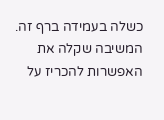כשלה בעמידה ברף זה. המשיבה שקלה את האפשרות להכריז על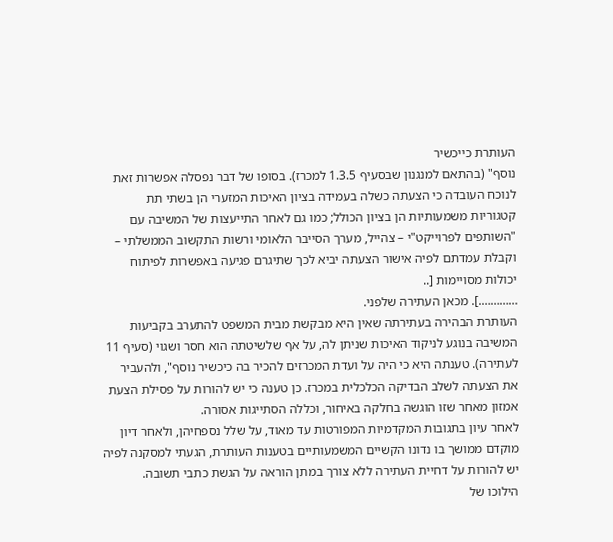העותרת כייכשיר
נוסף" (בהתאם למנגנון שבסעיף 1.3.5 למכרז). בסופו של דבר נפסלה אפשרות זאת
לנוכח העובדה כי הצעתה כשלה בעמידה בציון האיכות המזערי הן בשתי תת
קטגוריות משמעותיות הן בציון הכולל; כמו גם לאחר התייעצות של המשיבה עם
"השותפים לפרוייקט"י – צהייל, מערך הסייבר הלאומי ורשות התקשוב הממשלתי –
וקבלת עמדתם לפיה אישור הצעתה יביא לכך שתיגרם פגיעה באפשרות לפיתוח
יכולות מסויימות [..
………….]. מכאן העתירה שלפני.
העותרת הבהירה בעתירתה שאין היא מבקשת מבית המשפט להתערב בקביעות
המשיבה בנוגע לניקוד האיכות שניתן לה, על אף שלשיטתה הוא חסר ושגוי (סעיף 11
לעתירה). טענתה היא כי היה על ועדת המכרזים להכיר בה כיכשיר נוסף", ולהעביר
את הצעתה לשלב הבדיקה הכלכלית במכרז. כן טענה כי יש להורות על פסילת הצעת
אמזון מאחר שזו הוגשה בחלקה באיחור, וכללה הסתייגות אסורה.
לאחר עיון בתגובות המקדמיות המפורטות עד מאוד, על שלל נספחיהן, ולאחר דיון
מוקדם ממושך בו נדונו הקשיים המשמעותיים בטענות העותרת, הגעתי למסקנה לפיה
יש להורות על דחיית העתירה ללא צורך במתן הוראה על הגשת כתבי תשובה.
הילוכו של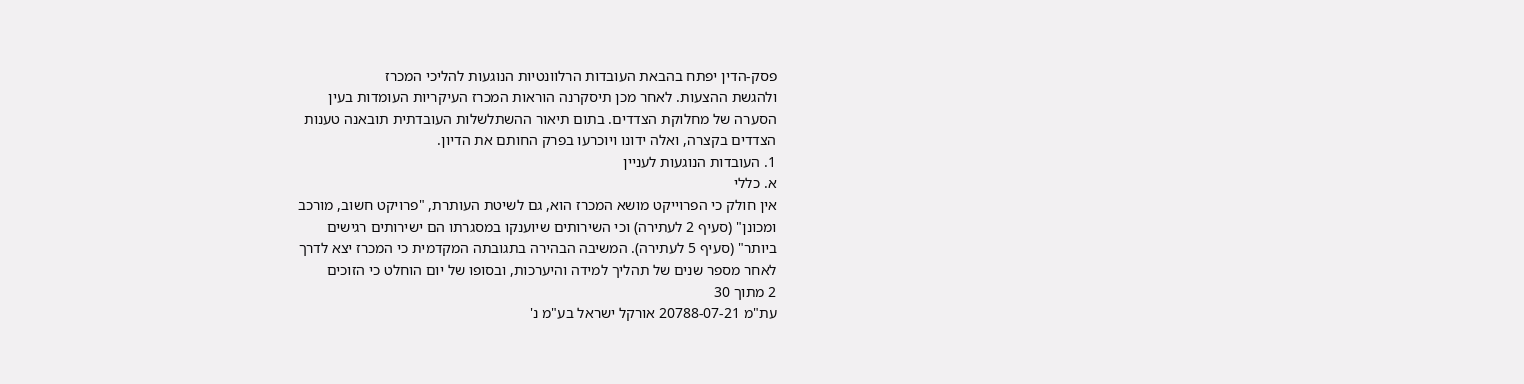פסק-הדין יפתח בהבאת העובדות הרלוונטיות הנוגעות להליכי המכרז
ולהגשת ההצעות. לאחר מכן תיסקרנה הוראות המכרז העיקריות העומדות בעין
הסערה של מחלוקת הצדדים. בתום תיאור ההשתלשלות העובדתית תובאנה טענות
הצדדים בקצרה, ואלה ידונו ויוכרעו בפרק החותם את הדיון.
1. העובדות הנוגעות לעניין
א. כללי
אין חולק כי הפרוייקט מושא המכרז הוא, גם לשיטת העותרת, "פרויקט חשוב, מורכב
ומכונן" (סעיף 2 לעתירה) וכי השירותים שיוענקו במסגרתו הם ישירותים רגישים
ביותר" (סעיף 5 לעתירה). המשיבה הבהירה בתגובתה המקדמית כי המכרז יצא לדרך
לאחר מספר שנים של תהליך למידה והיערכות, ובסופו של יום הוחלט כי הזוכים
2 מתוך 30
עת"מ 20788-07-21 אורקל ישראל בע"מ נ'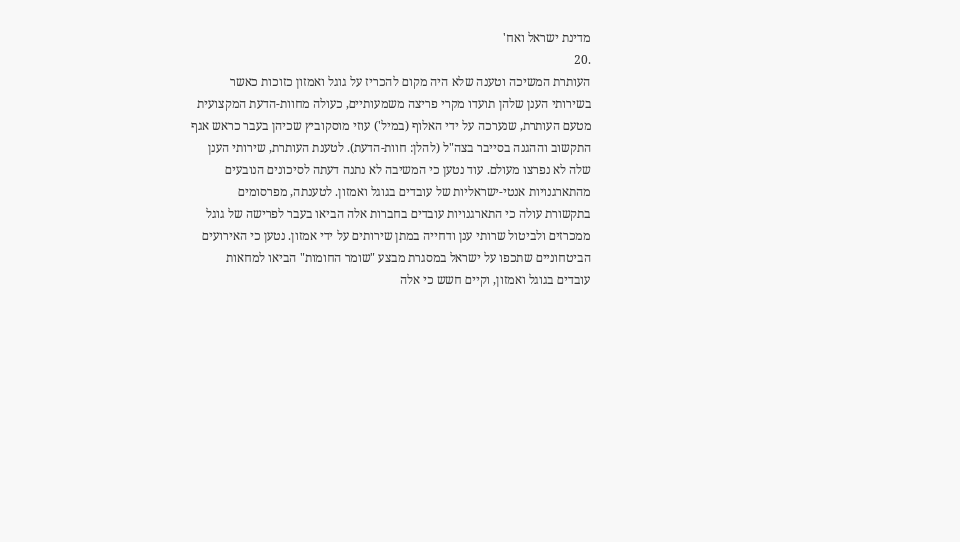מדינת ישראל ואח'
.20
העותרת המשיכה וטענה שלא היה מקום להכריז על גוגל ואמזון כזוכות כאשר
בשירותי הענן שלהן תועדו מקרי פריצה משמעותיים, כעולה מחוות-הדעת המקצועית
מטעם העותרת, שנערכה על ידי האלוף (במיל') עוזי מוסקוביץ שכיהן בעבר כראש אגף
התקשוב וההגנה בסייבר בצה"ל (להלן: חוות-הדעת). לטענת העותרת, שירותי הענן
שלה לא נפרצו מעולם. עוד נטען כי המשיבה לא נתנה דעתה לסיכונים הנובעים
מהתארגנויות אנטי-ישראליות של עובדים בגוגל ואמזון. לטענתה, מפרסומים
בתקשורת עולה כי התארגנויות עובדים בחברות אלה הביאו בעבר לפרישה של גוגל
ממכרזים ולביטול שרותי ענן ודחייה במתן שירותים על ידי אמזון. נטען כי האירועים
הביטחוניים שתכפו על ישראל במסגרת מבצע "שומר החומות" הביאו למחאות
עובדים בגוגל ואמזון, וקיים חשש כי אלה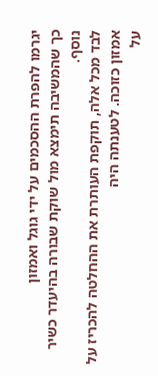יגרמו להפרת ההסכמים על ידי גוגל ואמזון
כך שהמשיבה תימצא מול שוקת שבורה בהיעדר כשיר נוסף.
לבד מכל אלה, תוקפת העותרת את ההחלטה להכריז על אמזון כזוכה. לטענתה היה
על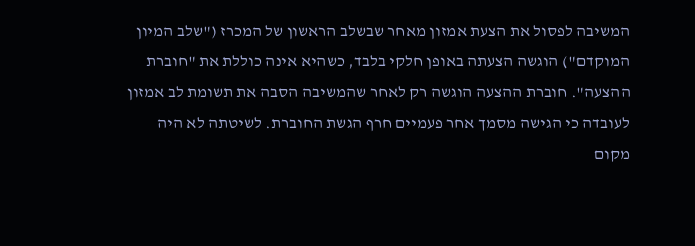המשיבה לפסול את הצעת אמזון מאחר שבשלב הראשון של המכרז ("שלב המיון
המוקדם") הוגשה הצעתה באופן חלקי בלבד, כשהיא אינה כוללת את "חוברת
ההצעה". חוברת ההצעה הוגשה רק לאחר שהמשיבה הסבה את תשומת לב אמזון
לעובדה כי הגישה מסמך אחר פעמיים חרף הגשת החוברת. לשיטתה לא היה מקום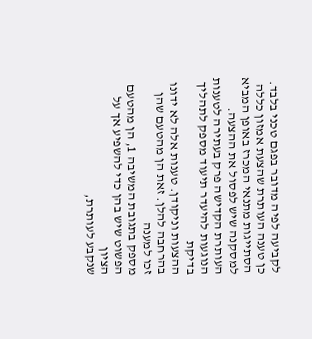לקביעה לפיה מדובר בפגם טכני בלבד.
כן טענה העותרת שהצעת אמזון כללה הסתייגות מתנאי המכרז באופן המביא
למסקנה שיש לפסול את ההצעה.
העותרת הקדישה פרק בעתירה לטענות הנוגעות להיעדר תיעוד מספק לתהליך בדיקת
ההצעות וניקודן. טענות אלה לא ידונו בהרחבה להלן. זאת הן מהטעם שהן זכו למענה
מספק בתגובת המשיבה 1, הן מהטעם הפשוט שיש בהן כדי להשפיע אך על הציון
שנקבע לעותרת,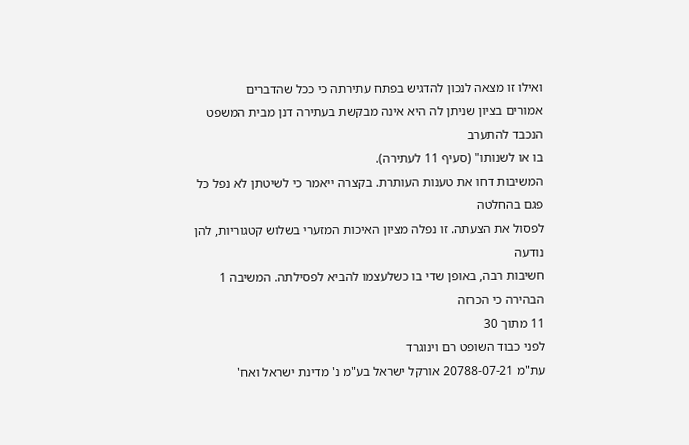ואילו זו מצאה לנכון להדגיש בפתח עתירתה כי ככל שהדברים
אמורים בציון שניתן לה היא אינה מבקשת בעתירה דנן מבית המשפט הנכבד להתערב
בו או לשנותו" (סעיף 11 לעתירה).
המשיבות דחו את טענות העותרת. בקצרה ייאמר כי לשיטתן לא נפל כל פגם בהחלטה
לפסול את הצעתה. זו נפלה מציון האיכות המזערי בשלוש קטגוריות, להן נודעה
חשיבות רבה, באופן שדי בו כשלעצמו להביא לפסילתה. המשיבה 1 הבהירה כי הכרזה
11 מתוך 30
לפני כבוד השופט רם וינוגרד
עת"מ 20788-07-21 אורקל ישראל בע"מ נ' מדינת ישראל ואח'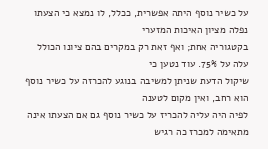על כשיר נוסף היתה אפשרית, ככלל, לו נמצא כי הצעתו נפלה מציון האיכות המזערי
בקטגוריה אחת; ואף זאת רק במקרים בהם ציונו הכולל עלה על 75%. עוד נטען כי
שיקול הדעת שניתן למשיבה בנוגע להכרזה על כשיר נוסף הוא רחב, ואין מקום לטענה
לפיה היה עליה להכריז על כשיר נוסף גם אם הצעתו אינה מתאימה למכרז כה רגיש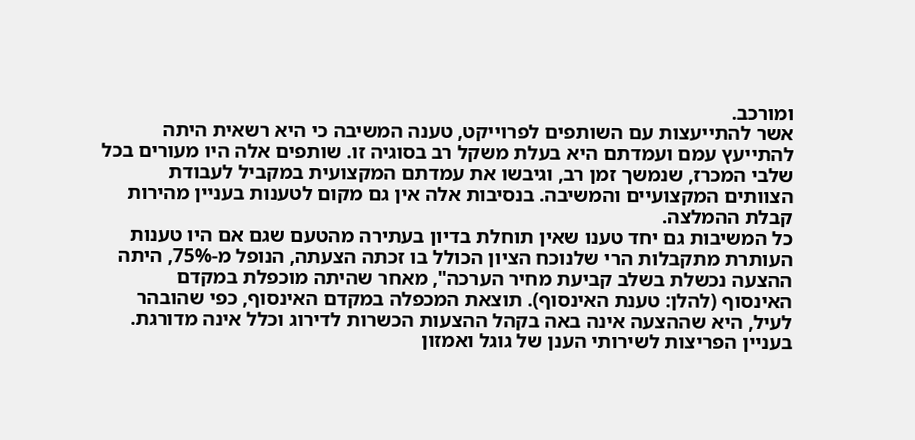ומורכב.
אשר להתייעצות עם השותפים לפרוייקט, טענה המשיבה כי היא רשאית היתה
להתייעץ עמם ועמדתם היא בעלת משקל רב בסוגיה זו. שותפים אלה היו מעורים בכל
שלבי המכרז, שנמשך זמן רב, וגיבשו את עמדתם המקצועית במקביל לעבודת
הצוותים המקצועיים והמשיבה. בנסיבות אלה אין גם מקום לטענות בעניין מהירות
קבלת ההמלצה.
כל המשיבות גם יחד טענו שאין תוחלת בדיון בעתירה מהטעם שגם אם היו טענות
העותרת מתקבלות הרי שלנוכח הציון הכולל בו זכתה הצעתה, הנופל מ-75%, היתה
ההצעה נכשלת בשלב קביעת מחיר הערכה", מאחר שהיתה מוכפלת במקדם
האינסוף (להלן: טענת האינסוף). תוצאת המכפלה במקדם האינסוף, כפי שהובהר
לעיל, היא שההצעה אינה באה בקהל ההצעות הכשרות לדירוג וכלל אינה מדורגת.
בעניין הפריצות לשירותי הענן של גוגל ואמזון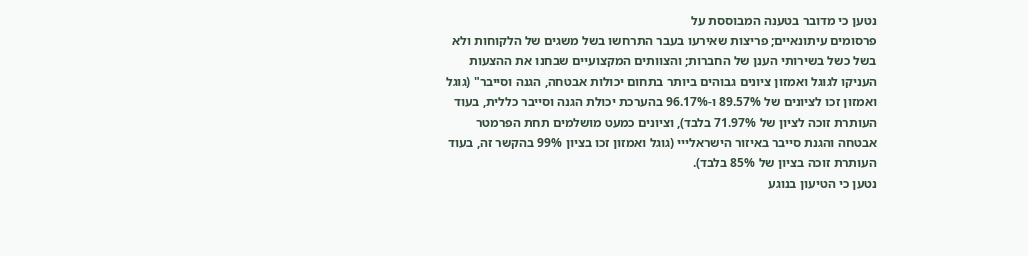נטען כי מדובר בטענה המבוססת על
פרסומים עיתונאיים; פריצות שאירעו בעבר התרחשו בשל משגים של הלקוחות ולא
בשל כשל בשירותי הענן של החברות; והצוותים המקצועיים שבחנו את ההצעות
העניקו לגוגל ואמזון ציונים גבוהים ביותר בתחום יכולות אבטחה, הגנה וסייבר" (גוגל
ואמזון זכו לציונים של 89.57% ו-96.17% בהערכת יכולת הגנה וסייבר כללית, בעוד
העותרת זוכה לציון של 71.97% בלבד), וציונים כמעט מושלמים תחת הפרמטר
אבטחה והגנת סייבר באיזור הישראלייי (גוגל ואמזון זכו בציון 99% בהקשר זה, בעוד
העותרת זוכה בציון של 85% בלבד).
נטען כי הטיעון בנוגע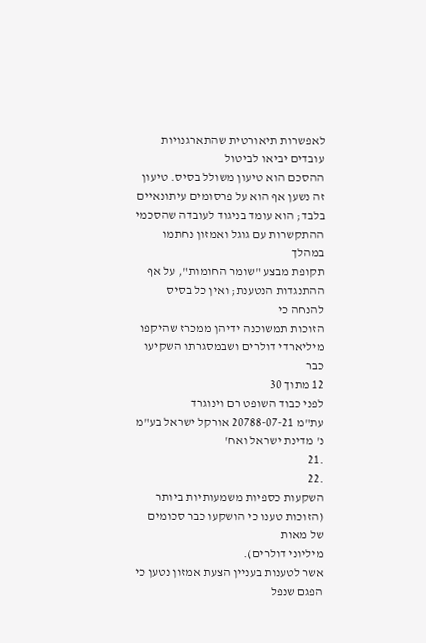לאפשרות תיאורטית שהתארגנויות עובדים יביאו לביטול
ההסכם הוא טיעון משולל בסיס. טיעון זה נשען אף הוא על פרסומים עיתונאיים
בלבד; הוא עומד בניגוד לעובדה שהסכמי ההתקשרות עם גוגל ואמזון נחתמו במהלך
תקופת מבצע "שומר החומות", על אף ההתנגדות הנטענת; ואין כל בסיס להנחה כי
הזוכות תמשוכנה ידיהן ממכרז שהיקפו מיליארדי דולרים ושבמסגרתו השקיעו כבר
12 מתוך 30
לפני כבוד השופט רם וינוגרד
עת"מ 20788-07-21 אורקל ישראל בע"מ נ' מדינת ישראל ואח'
.21
.22
השקעות כספיות משמעותיות ביותר (הזוכות טענו כי הושקעו כבר סכומים של מאות
מיליוני דולרים).
אשר לטענות בעניין הצעת אמזון נטען כי הפגם שנפל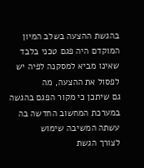בהגשת ההצעה בשלב המיון
המוקדם היה פגם טכני בלבד שאינו מביא למסקנה לפיה יש לפסול את ההצעה, מה
גם שיתכן כי מקור הפגם בהגשה במערכת המחשוב החדשה בה עשתה המשיבה שימוש
לצורך הגשת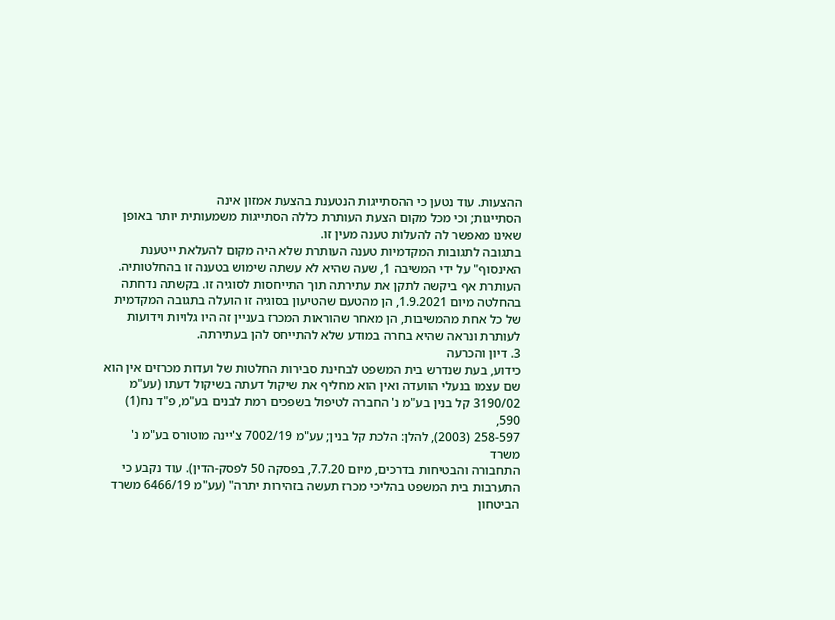ההצעות. עוד נטען כי ההסתייגות הנטענת בהצעת אמזון אינה
הסתייגות; וכי מכל מקום הצעת העותרת כללה הסתייגות משמעותית יותר באופן
שאינו מאפשר לה להעלות טענה מעין זו.
בתגובה לתגובות המקדמיות טענה העותרת שלא היה מקום להעלאת ייטענת
האינסוף" על ידי המשיבה 1, שעה שהיא לא עשתה שימוש בטענה זו בהחלטותיה.
העותרת אף ביקשה לתקן את עתירתה תוך התייחסות לסוגיה זו. בקשתה נדחתה
בהחלטה מיום 1.9.2021, הן מהטעם שהטיעון בסוגיה זו הועלה בתגובה המקדמית
של כל אחת מהמשיבות, הן מאחר שהוראות המכרז בעניין זה היו גלויות וידועות
לעותרת ונראה שהיא בחרה במודע שלא להתייחס להן בעתירתה.
3. דיון והכרעה
כידוע, בעת שנדרש בית המשפט לבחינת סבירות החלטות של ועדות מכרזים אין הוא
שם עצמו בנעלי הוועדה ואין הוא מחליף את שיקול דעתה בשיקול דעתו (עע"מ
3190/02 קל בנין בע"מ נ' החברה לטיפול בשפכים רמת לבנים בע"מ, פ"ד נח(1) 590,
258-597 (2003), להלן: הלכת קל בנין; עע"מ 7002/19 צ'יינה מוטורס בע"מ נ' משרד
התחבורה והבטיחות בדרכים, מיום 7.7.20, בפסקה 50 לפסק-הדין). עוד נקבע כי
התערבות בית המשפט בהליכי מכרז תעשה בזהירות יתרה" (עע"מ 6466/19 משרד
הביטחון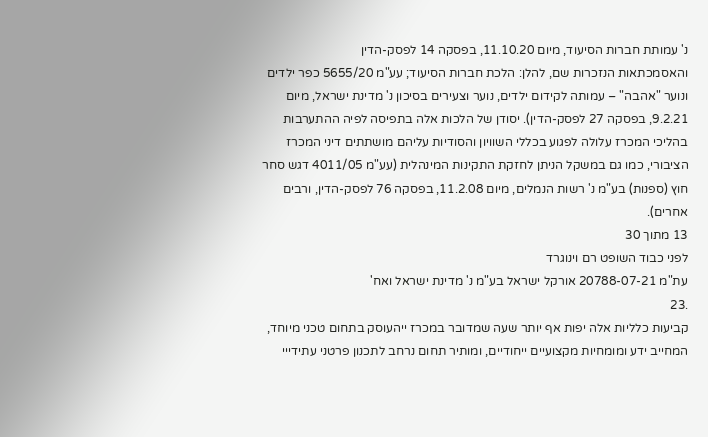נ' עמותת חברות הסיעוד, מיום 11.10.20, בפסקה 14 לפסק-הדין
והאסמכתאות הנזכרות שם, להלן: הלכת חברות הסיעוד; עע"מ 5655/20 כפר ילדים
ונוער "אהבה" – עמותה לקידום ילדים, נוער וצעירים בסיכון נ' מדינת ישראל, מיום
9.2.21, בפסקה 27 לפסק-הדין). יסודן של הלכות אלה בתפיסה לפיה ההתערבות
בהליכי המכרז עלולה לפגוע בכללי השוויון והסודיות עליהם מושתתים דיני המכרז
הציבורי, כמו גם במשקל הניתן לחזקת התקינות המינהלית (עע"מ 4011/05 דגש סחר
חוץ (ספנות) בע"מ נ' רשות הנמלים, מיום 11.2.08, בפסקה 76 לפסק-הדין, ורבים
אחרים).
13 מתוך 30
לפני כבוד השופט רם וינוגרד
עת"מ 20788-07-21 אורקל ישראל בע"מ נ' מדינת ישראל ואח'
.23
קביעות כלליות אלה יפות אף יותר שעה שמדובר במכרז ייהעוסק בתחום טכני מיוחד,
המחייב ידע ומומחיות מקצועיים ייחודיים, ומותיר תחום נרחב לתכנון פרטני עתידייי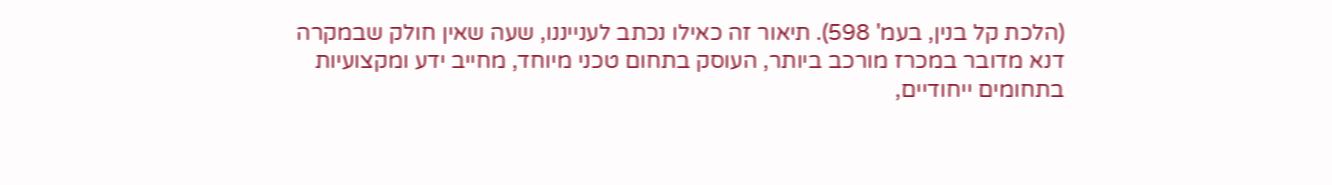(הלכת קל בנין, בעמ' 598). תיאור זה כאילו נכתב לענייננו, שעה שאין חולק שבמקרה
דנא מדובר במכרז מורכב ביותר, העוסק בתחום טכני מיוחד, מחייב ידע ומקצועיות
בתחומים ייחודיים,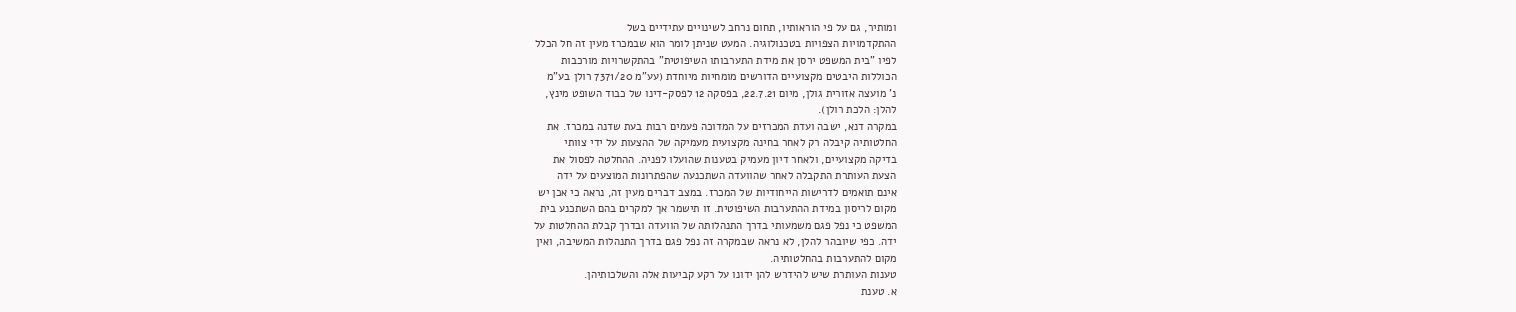ומותיר, גם על פי הוראותיו, תחום נרחב לשינויים עתידיים בשל
ההתקדמויות הצפויות בטכנולוגיה. המעט שניתן לומר הוא שבמכרז מעין זה חל הכלל
לפיו "בית המשפט ירסן את מידת התערבותו השיפוטית" בהתקשרויות מורכבות
הכוללות היבטים מקצועיים הדורשים מומחיות מיוחדת (עע"מ 7371/20 רולן בע"מ
נ' מועצה אזורית גולן, מיום 22.7.21, בפסקה 12 לפסק-דינו של כבוד השופט מינץ,
להלן: הלכת רולן).
במקרה דנא, ישבה ועדת המכרזים על המדוכה פעמים רבות בעת שדנה במכרז. את
החלטותיה קיבלה רק לאחר בחינה מקצועית מעמיקה של ההצעות על ידי צוותי
בדיקה מקצועיים, ולאחר דיון מעמיק בטענות שהועלו לפניה. ההחלטה לפסול את
הצעת העותרת התקבלה לאחר שהוועדה השתכנעה שהפתרונות המוצעים על ידה
אינם תואמים לדרישות הייחודיות של המכרז. במצב דברים מעין זה, נראה כי אכן יש
מקום לריסון במידת ההתערבות השיפוטית. זו תישמר אך למקרים בהם השתכנע בית
המשפט כי נפל פגם משמעותי בדרך התנהלותה של הוועדה ובדרך קבלת ההחלטות על
ידה. כפי שיובהר להלן, לא נראה שבמקרה זה נפל פגם בדרך התנהלות המשיבה, ואין
מקום להתערבות בהחלטותיה.
טענות העותרת שיש להידרש להן ידונו על רקע קביעות אלה והשלכותיהן.
א. טענת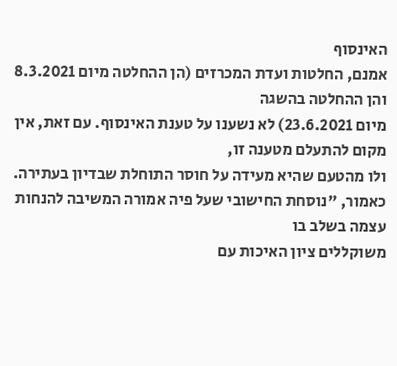האינסוף
אמנם, החלטות ועדת המכרזים (הן ההחלטה מיום 8.3.2021 והן ההחלטה בהשגה
מיום 23.6.2021) לא נשענו על טענת האינסוף. עם זאת, אין מקום להתעלם מטענה זו,
ולו מהטעם שהיא מעידה על חוסר התוחלת שבדיון בעתירה.
כאמור, "נוסחת החישובי שעל פיה אמורה המשיבה להנחות עצמה בשלב בו
משוקללים ציון האיכות עם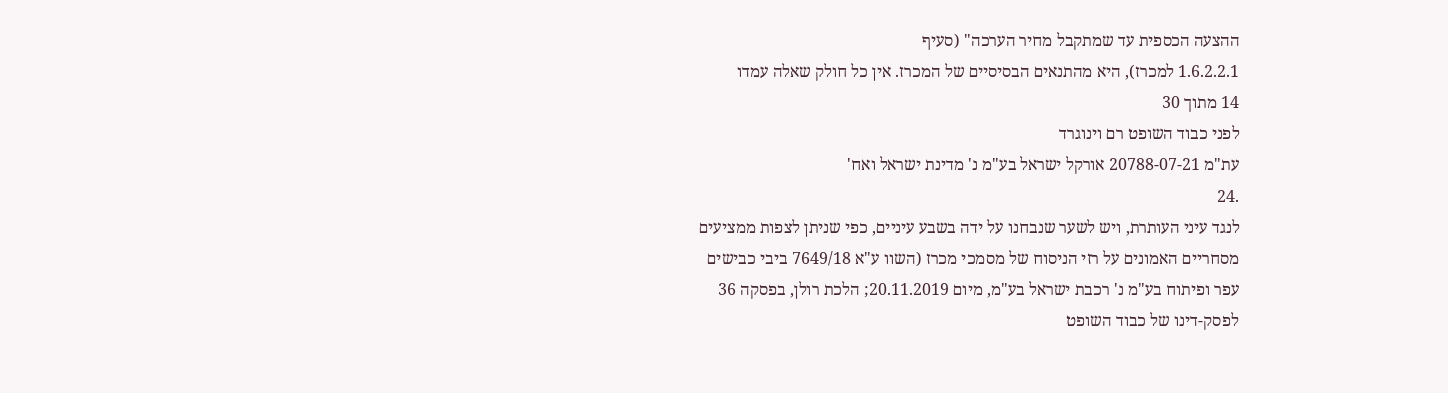ההצעה הכספית עד שמתקבל מחיר הערכה" (סעיף
1.6.2.2.1 למכרז), היא מהתנאים הבסיסיים של המכרז. אין כל חולק שאלה עמדו
14 מתוך 30
לפני כבוד השופט רם וינוגרד
עת"מ 20788-07-21 אורקל ישראל בע"מ נ' מדינת ישראל ואח'
.24
לנגד עיני העותרת, ויש לשער שנבחנו על ידה בשבע עיניים, כפי שניתן לצפות ממציעים
מסחריים האמונים על רזי הניסוח של מסמכי מכרז (השוו ע"א 7649/18 ביבי כבישים
עפר ופיתוח בע"מ נ' רכבת ישראל בע"מ, מיום 20.11.2019; הלכת רולן, בפסקה 36
לפסק-דינו של כבוד השופט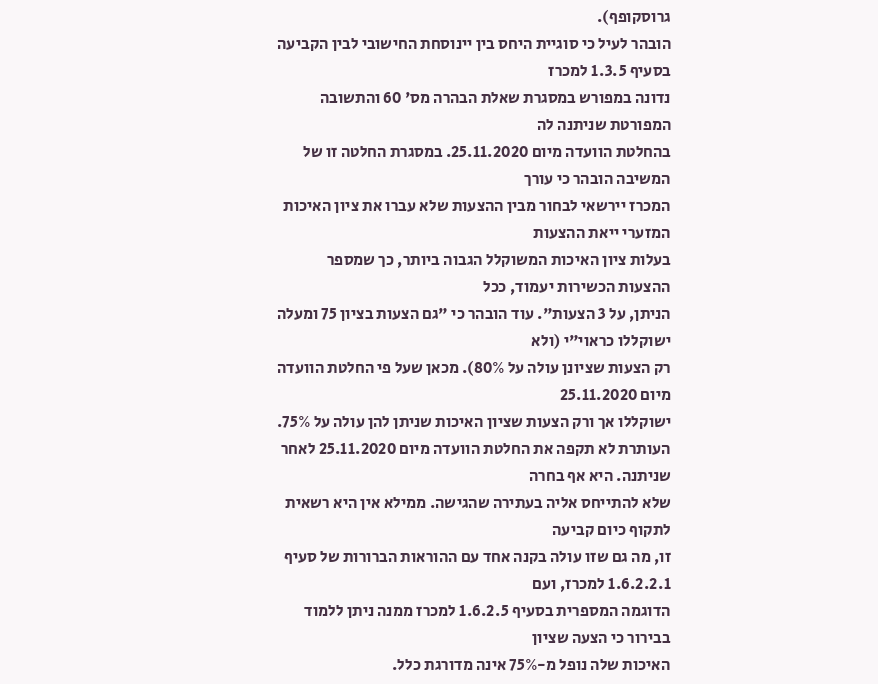גרוסקופף).
הובהר לעיל כי סוגיית היחס בין יינוסחת החישובי לבין הקביעה בסעיף 1.3.5 למכרז
נדונה במפורש במסגרת שאלת הבהרה מס' 60 והתשובה המפורטת שניתנה לה
בהחלטת הוועדה מיום 25.11.2020. במסגרת החלטה זו של המשיבה הובהר כי עורך
המכרז יירשאי לבחור מבין ההצעות שלא עברו את ציון האיכות המזערי ייאת ההצעות
בעלות ציון האיכות המשוקלל הגבוה ביותר, כך שמספר ההצעות הכשירות יעמוד, ככל
הניתן, על 3 הצעות". עוד הובהר כי "גם הצעות בציון 75 ומעלה ישוקללו כראוי"י (ולא
רק הצעות שציונן עולה על 80%). מכאן שעל פי החלטת הוועדה מיום 25.11.2020
ישוקללו אך ורק הצעות שציון האיכות שניתן להן עולה על 75%.
העותרת לא תקפה את החלטת הוועדה מיום 25.11.2020 לאחר שניתנה. היא אף בחרה
שלא להתייחס אליה בעתירה שהגישה. ממילא אין היא רשאית לתקוף כיום קביעה
זו, מה גם שזו עולה בקנה אחד עם ההוראות הברורות של סעיף 1.6.2.2.1 למכרז, ועם
הדוגמה המספרית בסעיף 1.6.2.5 למכרז ממנה ניתן ללמוד בבירור כי הצעה שציון
האיכות שלה נופל מ-75% אינה מדורגת כלל.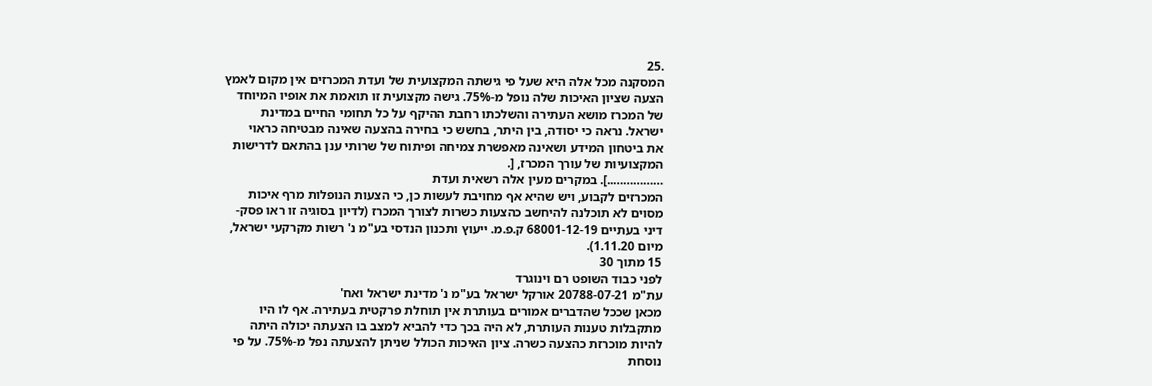.25
המסקנה מכל אלה היא שעל פי גישתה המקצועית של ועדת המכרזים אין מקום לאמץ
הצעה שציון האיכות שלה נופל מ-75%. גישה מקצועית זו תואמת את אופיו המיוחד
של המכרז מושא העתירה והשלכתו רחבת ההיקף על כל תחומי החיים במדינת
ישראל. נראה כי יסודה, בין היתר, בחשש כי בחירה בהצעה שאינה מבטיחה כראוי
את ביטחון המידע ושאינה מאפשרת צמיחה ופיתוח של שרותי ענן בהתאם לדרישות
המקצועיות של עורך המכרז, [.
……………..]. במקרים מעין אלה רשאית ועדת
המכרזים לקבוע, ויש שהיא אף מחויבת לעשות כן, כי הצעות הנופלות מרף איכות
מסוים לא תוכלנה להיחשב כהצעות כשרות לצורך המכרז (לדיון בסוגיה זו ראו פסק-
דיני בעתיים 68001-12-19 ק.פ.מ. ייעוץ ותכנון הנדסי בע"מ נ' רשות מקרקעי ישראל,
מיום 1.11.20).
15 מתוך 30
לפני כבוד השופט רם וינוגרד
עת"מ 20788-07-21 אורקל ישראל בע"מ נ' מדינת ישראל ואח'
מכאן שככל שהדברים אמורים בעותרת אין תוחלת פרקטית בעתירה. אף לו היו
מתקבלות טענות העותרת, לא היה בכך כדי להביא למצב בו הצעתה יכולה היתה
להיות מוכרזת כהצעה כשרה. ציון האיכות הכולל שניתן להצעתה נפל מ-75%. על פי
נוסחת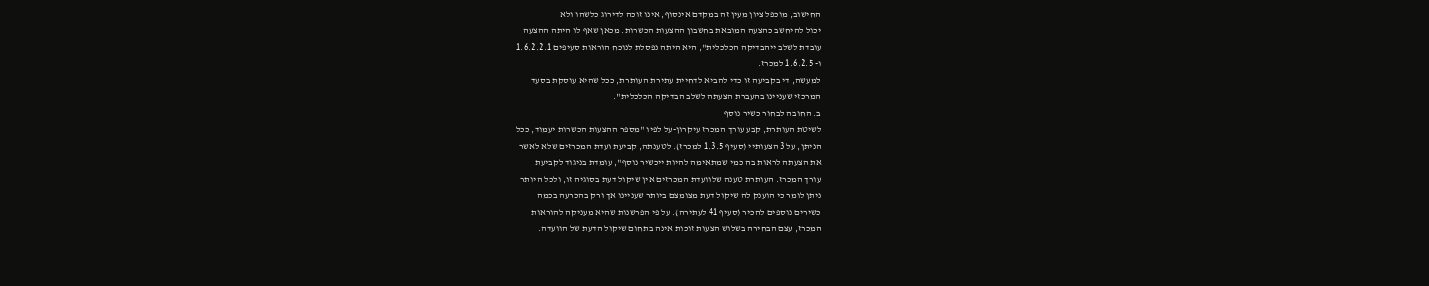החישוב, מוכפל ציון מעין זה במקדם אינסוף, אינו זוכה לדירוג כלשהו ולא
יכול להיחשב כהצעה המובאת בחשבון ההצעות הכשרות. מכאן שאף לו היתה ההצעה
עובדת לשלב ייהבדיקה הכלכלית", היא היתה נפסלת לנוכח הוראות סעיפים 1.6.2.2.1
ו- 1.6.2.5 למכרז.
למעשה, די בקביעה זו כדי להביא לדחיית עתירת העותרת, ככל שהיא עוסקת בסעד
המרכזי שעניינו בהעברת הצעתה לשלב הבדיקה הכלכלית".
ב. החובה לבחור כשיר נוסף
לשיטת העותרת, קבע עורך המכרז עיקרון-על לפיו "מספר ההצעות הכשרות יעמוד, ככל
הניתן, על 3 הצעותיי (סעיף 1.3.5 למכרז). לטענתה, קביעת ועדת המכרזים שלא לאשר
את הצעתה לראות בה כמי שמתאימה להיות ייכשיר נוסף", עומדת בניגוד לקביעת
עורך המכרז. העותרת טענה שלוועדת המכרזים אין שיקול דעת בסוגיה זו, ולכל היותר
ניתן לומר כי הוענק לה שיקול דעת מצומצם ביותר שעניינו אך ורק בהכרעה בכמה
כשירים נוספים להכיר (סעיף 41 לעתירה). על פי הפרשנות שהיא מעניקה להוראות
המכרז, עצם הבחירה בשלוש הצעות זוכות אינה בתחום שיקול הדעת של הוועדה.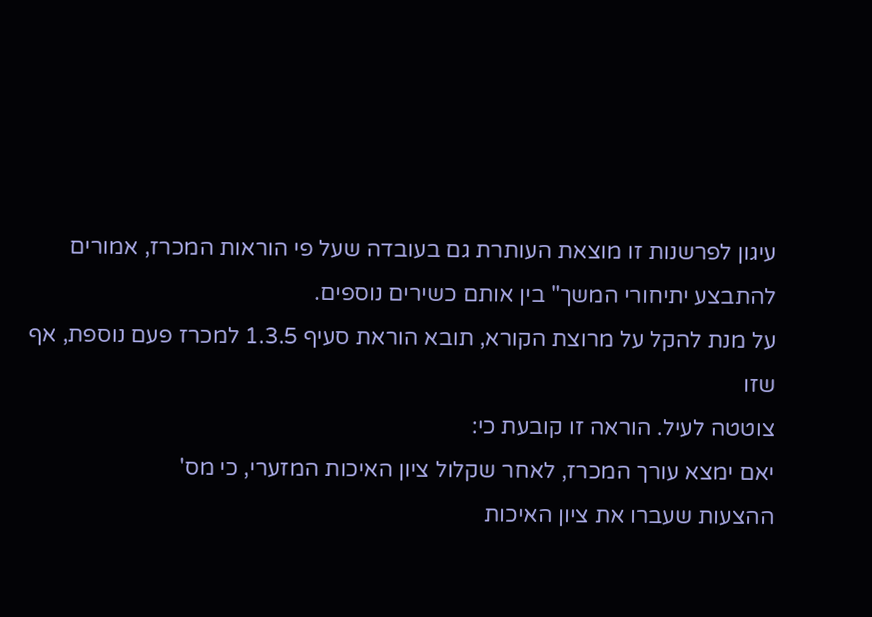עיגון לפרשנות זו מוצאת העותרת גם בעובדה שעל פי הוראות המכרז, אמורים
להתבצע יתיחורי המשך" בין אותם כשירים נוספים.
על מנת להקל על מרוצת הקורא, תובא הוראת סעיף 1.3.5 למכרז פעם נוספת, אף שזו
צוטטה לעיל. הוראה זו קובעת כי:
יאם ימצא עורך המכרז, לאחר שקלול ציון האיכות המזערי, כי מס'
ההצעות שעברו את ציון האיכות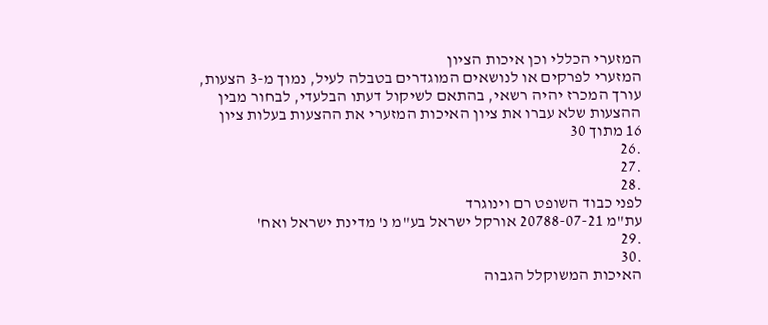המזערי הכללי וכן איכות הציון
המזערי לפרקים או לנושאים המוגדרים בטבלה לעיל, נמוך מ-3 הצעות,
עורך המכרז יהיה רשאי, בהתאם לשיקול דעתו הבלעדי, לבחור מבין
ההצעות שלא עברו את ציון האיכות המזערי את ההצעות בעלות ציון
16 מתוך 30
.26
.27
.28
לפני כבוד השופט רם וינוגרד
עת"מ 20788-07-21 אורקל ישראל בע"מ נ' מדינת ישראל ואח'
.29
.30
האיכות המשוקלל הגבוה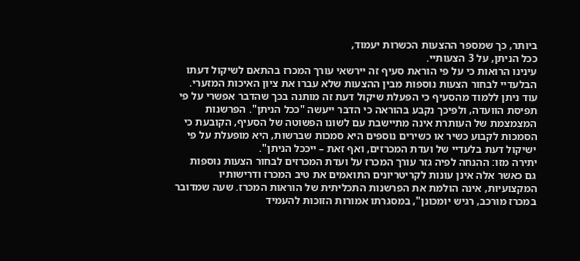ביותר, כך שמספר ההצעות הכשרות יעמוד,
ככל הניתן, על 3 הצעותיי.
עינינו הרואות כי על פי הוראת סעיף זה יירשאי עורך המכרז בהתאם לשיקול דעתו
הבלעדיי לבחור הצעות נוספות מבין ההצעות שלא עברו את ציון האיכות המזערי.
עוד ניתן ללמוד מהסעיף כי הפעלת שיקול דעת זה מותנה בכך שהדבר אפשרי על פי
תפיסת הוועדה, ולפיכך נקבע בהוראה כי הדבר ייעשה "ככל הניתן". הפרשנות
המצמצמת של העותרת אינה מתיישבת עם לשונו הפשוטה של הסעיף, הקובעת כי
הסמכות לקבוע כשיר או כשירים נוספים היא סמכות שברשות, היא מופעלת על פי
ישיקול דעת בלעדיי של ועדת המכרזים, ואף זאת – ייככל הניתן".
יתירה מזו: ההנחה לפיה גזר עורך המכרז על ועדת המכרזים לבחור הצעות נוספות
גם כאשר אלה אינן עונות לקריטריונים התואמים את טיב המכרז ודרישותיו
המקצועיות, אינה הולמת את הפרשנות התכליתית של הוראות המכרז. שעה שמדובר
במכרז מורכב, רגיש יומכונן", במסגרתו אמורות הזוכות להעמיד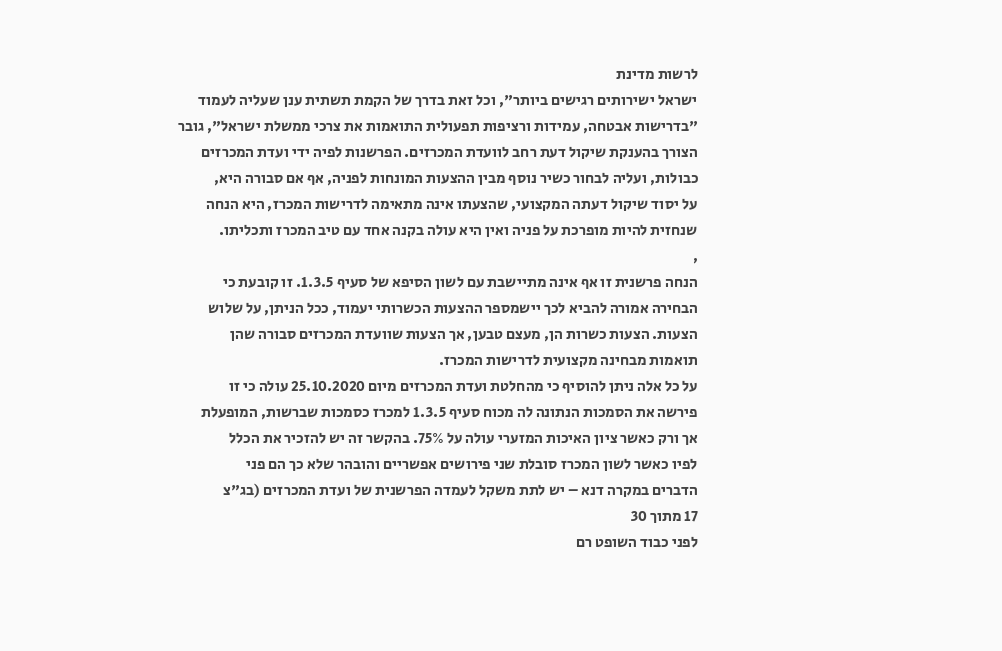לרשות מדינת
ישראל ישירותים רגישים ביותר", וכל זאת בדרך של הקמת תשתית ענן שעליה לעמוד
"בדרישות אבטחה, עמידות ורציפות תפעולית התואמות את צרכי ממשלת ישראל", גובר
הצורך בהענקת שיקול דעת רחב לוועדת המכרזים. הפרשנות לפיה ידי ועדת המכרזים
כבולות, ועליה לבחור כשיר נוסף מבין ההצעות המונחות לפניה, אף אם סבורה היא,
על יסוד שיקול דעתה המקצועי, שהצעתו אינה מתאימה לדרישות המכרז, היא הנחה
שנחזית להיות מופרכת על פניה ואין היא עולה בקנה אחד עם טיב המכרז ותכליתו.
,
הנחה פרשנית זו אף אינה מתיישבת עם לשון הסיפא של סעיף 1.3.5. זו קובעת כי
הבחירה אמורה להביא לכך יישמספר ההצעות הכשרותי יעמוד, ככל הניתן, על שלוש
הצעות. הצעות כשרות הן, מעצם טבען, אך הצעות שוועדת המכרזים סבורה שהן
תואמות מבחינה מקצועית לדרישות המכרז.
על כל אלה ניתן להוסיף כי מהחלטת ועדת המכרזים מיום 25.10.2020 עולה כי זו
פירשה את הסמכות הנתונה לה מכוח סעיף 1.3.5 למכרז כסמכות שברשות, המופעלת
אך ורק כאשר ציון האיכות המזערי עולה על 75%. בהקשר זה יש להזכיר את הכלל
לפיו כאשר לשון המכרז סובלת שני פירושים אפשריים והובהר שלא כך הם פני
הדברים במקרה דנא – יש לתת משקל לעמדה הפרשנית של ועדת המכרזים (בג"צ
17 מתוך 30
לפני כבוד השופט רם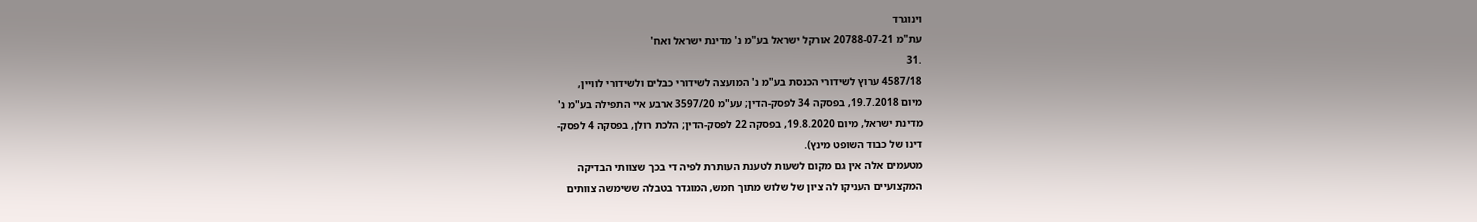וינוגרד
עת"מ 20788-07-21 אורקל ישראל בע"מ נ' מדינת ישראל ואח'
.31
4587/18 ערוץ לשידורי הכנסת בע"מ נ' המועצה לשידורי כבלים ולשידורי לוויין,
מיום 19.7.2018, בפסקה 34 לפסק-הדין; עע"מ 3597/20 ארבע איי התפילה בע"מ נ'
מדינת ישראל, מיום 19.8.2020, בפסקה 22 לפסק-הדין; הלכת רולן, בפסקה 4 לפסק-
דינו של כבוד השופט מינץ).
מטעמים אלה אין גם מקום לשעות לטענת העותרת לפיה די בכך שצוותי הבדיקה
המקצועיים העניקו לה ציון של שלוש מתוך חמש, המוגדר בטבלה ששימשה צוותים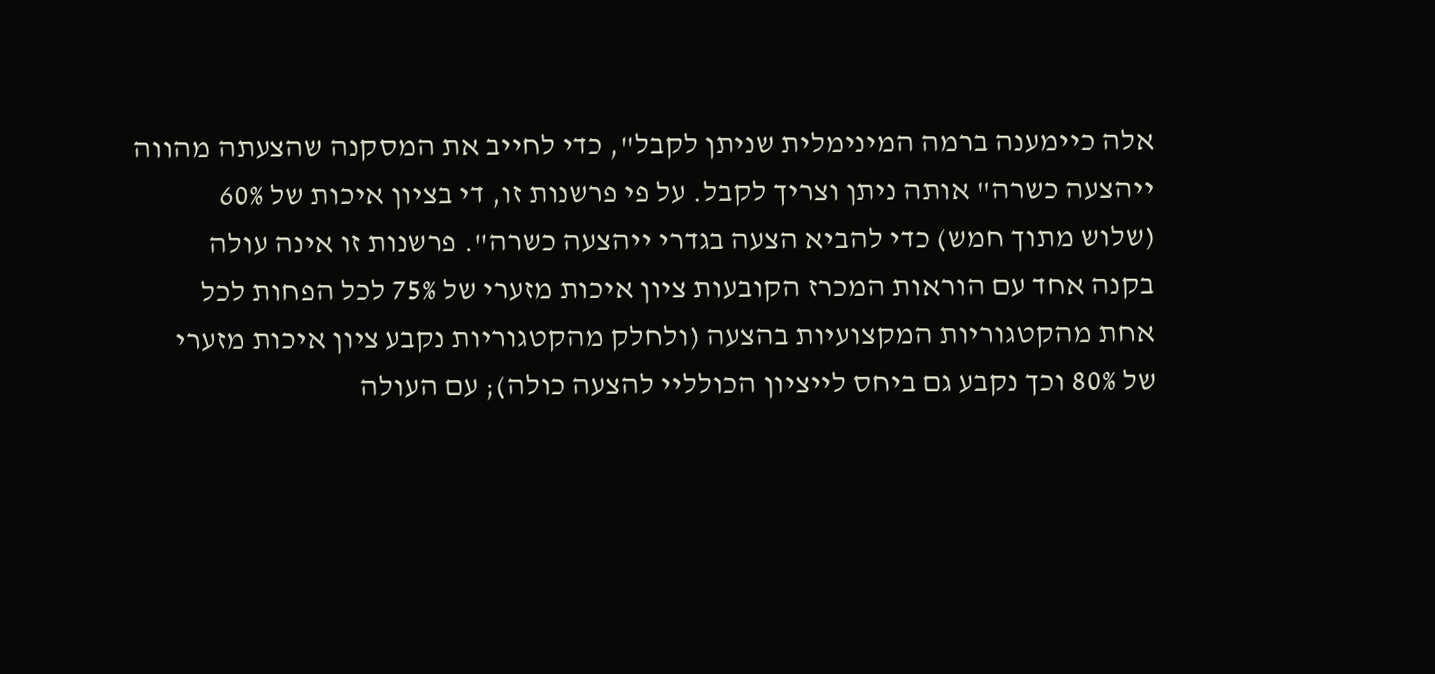אלה כיימענה ברמה המינימלית שניתן לקבל", כדי לחייב את המסקנה שהצעתה מהווה
ייהצעה כשרה" אותה ניתן וצריך לקבל. על פי פרשנות זו, די בציון איכות של 60%
(שלוש מתוך חמש) כדי להביא הצעה בגדרי ייהצעה כשרה". פרשנות זו אינה עולה
בקנה אחד עם הוראות המכרז הקובעות ציון איכות מזערי של 75% לכל הפחות לכל
אחת מהקטגוריות המקצועיות בהצעה (ולחלק מהקטגוריות נקבע ציון איכות מזערי
של 80% וכך נקבע גם ביחס לייציון הכולליי להצעה כולה); עם העולה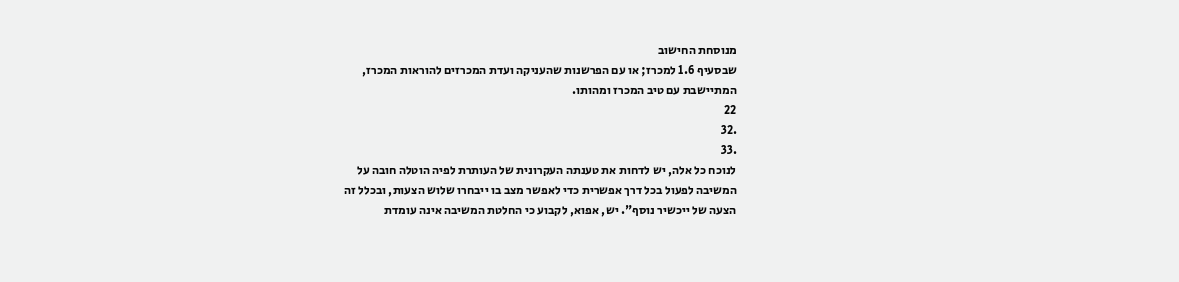מנוסחת החישוב
שבסעיף 1.6 למכרז; או עם הפרשנות שהעניקה ועדת המכרזים להוראות המכרז,
המתיישבת עם טיב המכרז ומהותו.
22
.32
.33
לנוכח כל אלה, יש לדחות את טענתה העקרונית של העותרת לפיה הוטלה חובה על
המשיבה לפעול בכל דרך אפשרית כדי לאפשר מצב בו ייבחרו שלוש הצעות, ובכלל זה
הצעה של ייכשיר נוסף". יש, אפוא, לקבוע כי החלטת המשיבה אינה עומדת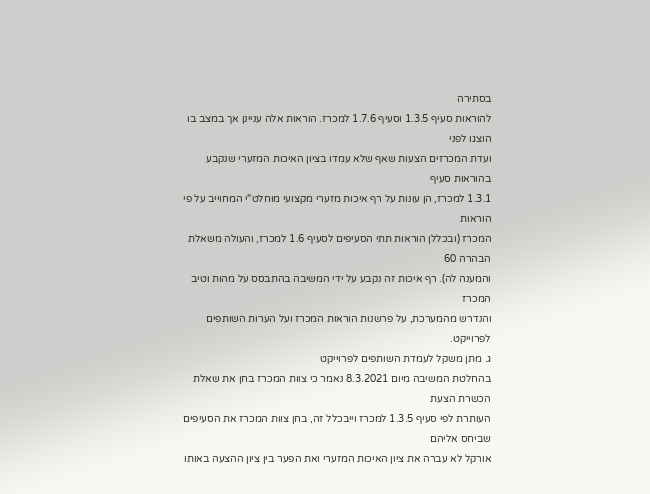בסתירה
להוראות סעיף 1.3.5 וסעיף 1.7.6 למכרז. הוראות אלה עניינן אך במצב בו הוצגו לפני
ועדת המכרזים הצעות שאף שלא עמדו בציון האיכות המזערי שנקבע בהוראות סעיף
1.3.1 למכרז, הן עונות על רף איכות מזערי מקצועי מוחלט"י המחוייב על פי הוראות
המכרז (ובכללן הוראות תתי הסעיפים לסעיף 1.6 למכרז, והעולה משאלת הבהרה 60
והמענה לה). רף איכות זה נקבע על ידי המשיבה בהתבסס על מהות וטיב המכרז
והנדרש מהמערכת, על פרשנות הוראות המכרז ועל הערות השותפים לפרוייקט.
ג. מתן משקל לעמדת השותפים לפרוייקט
בהחלטת המשיבה מיום 8.3.2021 נאמר כי צוות המכרז בחן את שאלת הכשרת הצעת
העותרת לפי סעיף 1.3.5 למכרז וייבכלל זה, בחן צוות המכרז את הסעיפים שביחס אליהם
אורקל לא עברה את ציון האיכות המזערי ואת הפער בין ציון ההצעה באותו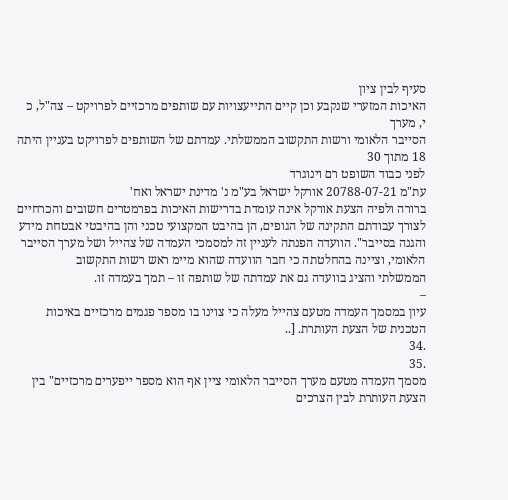סעיף לבין ציון
האיכות המזערי שנקבע וכן קיים התייעצויות עם שותפים מרכזיים לפרויקט – צה"ל, כ
י, מערך
הסייבר הלאומי ורשות התקשוב הממשלתי. עמדתם של השותפים לפרויקט בעניין היתה
18 מתוך 30
לפני כבוד השופט רם וינוגרד
עת"מ 20788-07-21 אורקל ישראל בע"מ נ' מדינת ישראל ואח'
ברורה ולפיה הצעת אורקל אינה עומדת בדרישות האיכות בפרמטרים חשובים והכרחיים
לצורך עבודתם התקינה של הגופים, הן בהיבט המקצועי טכני והן בהיבטי אבטחת מידע
והגנה בסייבר". הוועדה הפנתה לעניין זה למסמכי העמדה של צהייל ושל מערך הסייבר
הלאומי, וציינה בהחלטתה כי חבר הוועדה שהוא מיימ ראש רשות התקשוב
הממשלתי והציג בוועדה גם את עמדתה של שותפה זו – תמך בעמדה זו.
–
עיון במסמך העמדה מטעם צהייל מעלה כי צוינו בו מספר פגמים מרכזיים באיכות
הטכנית של הצעת העותרת. [..
.34
.35
מסמך העמדה מטעם מערך הסייבר הלאומי ציין אף הוא מספר ייפערים מרכזיים" בין
הצעת העותרת לבין הצרכים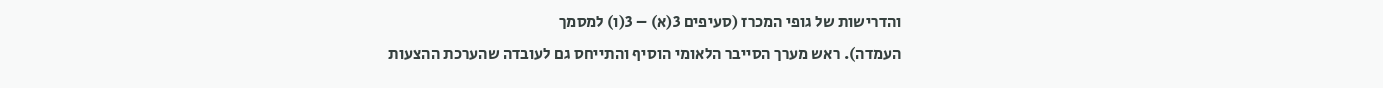והדרישות של גופי המכרז (סעיפים 3(א) – 3(ו) למסמך
העמדה). ראש מערך הסייבר הלאומי הוסיף והתייחס גם לעובדה שהערכת ההצעות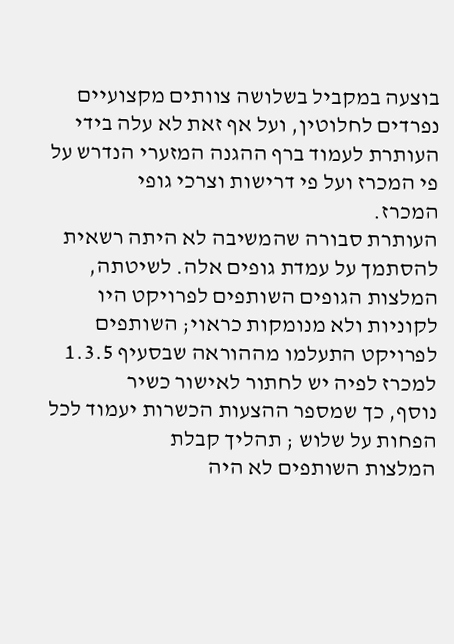בוצעה במקביל בשלושה צוותים מקצועיים נפרדים לחלוטין, ועל אף זאת לא עלה בידי
העותרת לעמוד ברף ההגנה המזערי הנדרש על פי המכרז ועל פי דרישות וצרכי גופי
המכרז.
העותרת סבורה שהמשיבה לא היתה רשאית להסתמך על עמדת גופים אלה. לשיטתה,
המלצות הגופים השותפים לפרויקט היו לקוניות ולא מנומקות כראוי; השותפים
לפרויקט התעלמו מההוראה שבסעיף 1.3.5 למכרז לפיה יש לחתור לאישור כשיר
נוסף, כך שמספר ההצעות הכשרות יעמוד לכל הפחות על שלוש ; תהליך קבלת
המלצות השותפים לא היה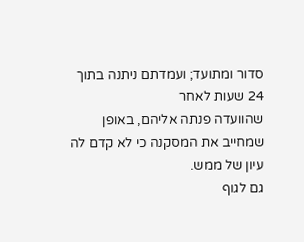סדור ומתועד; ועמדתם ניתנה בתוך 24 שעות לאחר
שהוועדה פנתה אליהם, באופן שמחייב את המסקנה כי לא קדם לה עיון של ממש.
גם לגוף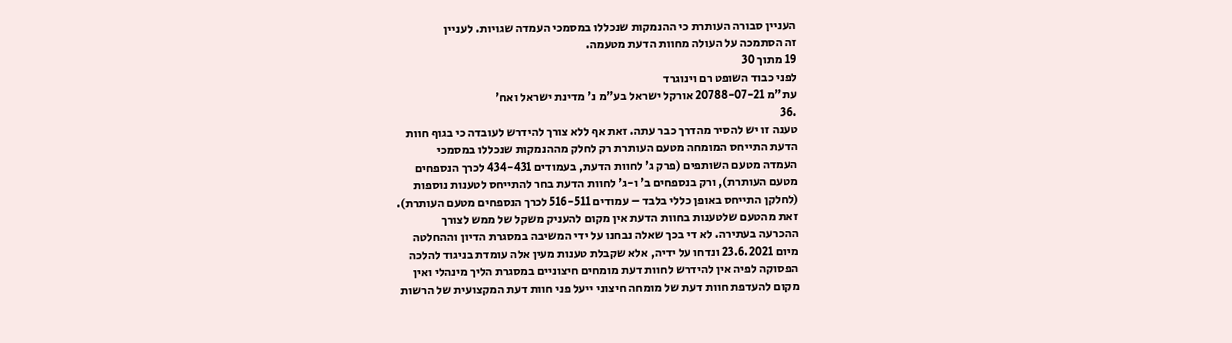העניין סבורה העותרת כי ההנמקות שנכללו במסמכי העמדה שגויות. לעניין
זה הסתמכה על העולה מחוות הדעת מטעמה.
19 מתוך 30
לפני כבוד השופט רם וינוגרד
עת"מ 20788-07-21 אורקל ישראל בע"מ נ' מדינת ישראל ואח'
.36
טענה זו יש להסיר מהדרך כבר עתה. זאת אף ללא צורך להידרש לעובדה כי בגוף חוות
הדעת התייחס המומחה מטעם העותרת רק לחלק מההנמקות שנכללו במסמכי
העמדה מטעם השותפים (פרק ג' לחוות הדעת, בעמודים 434-431 לכרך הנספחים
מטעם העותרת), ורק בנספחים ב' ו-ג' לחוות הדעת בחר להתייחס לטענות נוספות
(לחלקן התייחס באופן כללי בלבד – עמודים 516-511 לכרך הנספחים מטעם העותרת).
זאת מהטעם שלטענות בחוות הדעת אין מקום להעניק משקל של ממש לצורך
ההכרעה בעתירה. לא די בכך שאלה נבחנו על ידי המשיבה במסגרת הדיון וההחלטה
מיום 23.6.2021 ונדחו על ידיה, אלא שקבלת טענות מעין אלה עומדת בניגוד להלכה
הפסוקה לפיה אין להידרש לחוות דעת מומחים חיצוניים במסגרת הליך מינהלי ואין
מקום להעדפת חוות דעת של מומחה חיצוני ייעל פני חוות דעת המקצועית של הרשות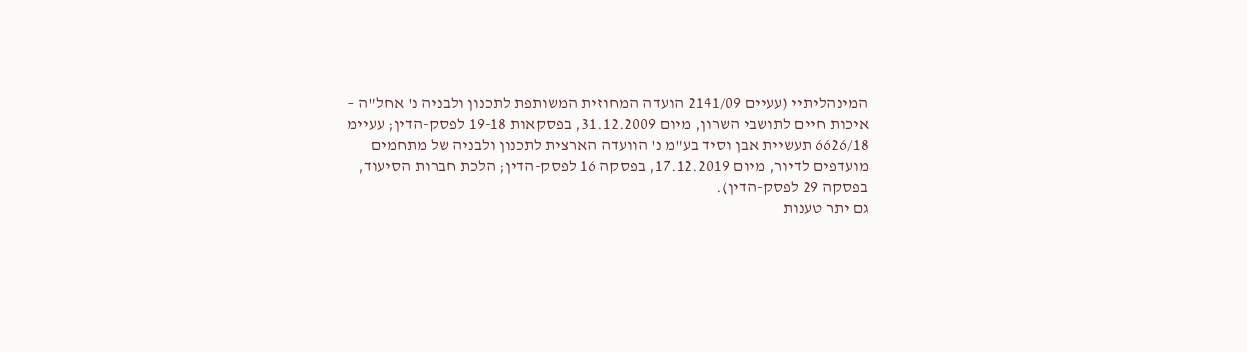המינהליתיי (עעיים 2141/09 הועדה המחוזית המשותפת לתכנון ולבניה נ' אחל"ה –
איכות חיים לתושבי השרון, מיום 31.12.2009, בפסקאות 19-18 לפסק-הדין; עעיימ
6626/18 תעשיית אבן וסיד בע"מ נ' הוועדה הארצית לתכנון ולבניה של מתחמים
מועדפים לדיור, מיום 17.12.2019, בפסקה 16 לפסק-הדין; הלכת חברות הסיעוד,
בפסקה 29 לפסק-הדין).
גם יתר טענות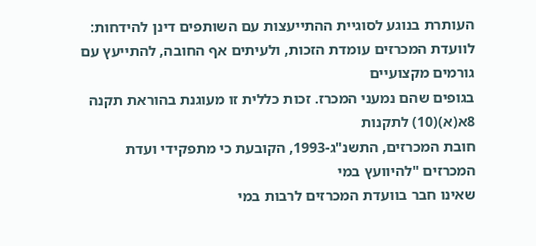העותרת בנוגע לסוגיית ההתייעצות עם השותפים דינן להידחות:
לוועדת המכרזים עומדת הזכות, ולעיתים אף החובה, להתייעץ עם גורמים מקצועיים
בגופים שהם נמעני המכרז. זכות כללית זו מעוגנת בהוראת תקנה 8א(א)(10) לתקנות
חובת המכרזים, התשנ"ג-1993, הקובעת כי מתפקידי ועדת המכרזים "להיוועץ במי
שאינו חבר בוועדת המכרזים לרבות במי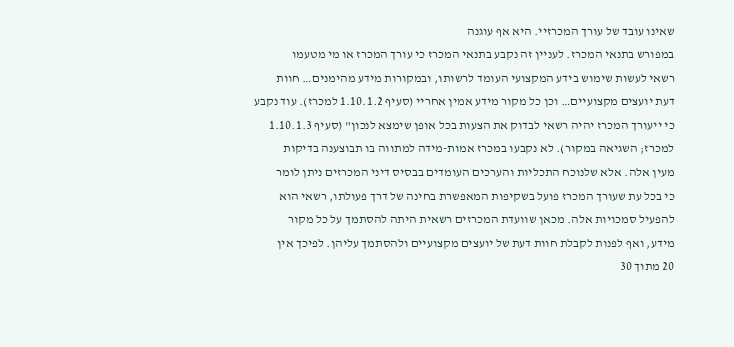שאינו עובד של עורך המכרזיי. היא אף עוגנה
במפורש בתנאי המכרז. לעניין זה נקבע בתנאי המכרז כי עורך המכרז או מי מטעמו
רשאי לעשות שימוש בידע המקצועי העומד לרשותו, ובמקורות מידע מהימנים… חוות
דעת יועצים מקצועיים… וכן כל מקור מידע אמין אחריי (סעיף 1.10.1.2 למכרז). עוד נקבע
כי ייעורך המכרז יהיה רשאי לבדוק את הצעות בכל אופן שימצא לנכון" (סעיף 1.10.1.3
למכרז; השגיאה במקור). לא נקבעו במכרז אמות-מידה למתווה בו תבוצענה בדיקות
מעין אלה. אלא שלנוכח התכליות והערכים העומדים בבסיס דיני המכרזים ניתן לומר
כי בכל עת שעורך המכרז פועל בשקיפות המאפשרת בחינה של דרך פעולתו, רשאי הוא
להפעיל סמכויות אלה. מכאן שוועדת המכרזים רשאית היתה להסתמך על כל מקור
מידע, ואף לפנות לקבלת חוות דעת של יועצים מקצועיים ולהסתמך עליהן. לפיכך אין
20 מתוך 30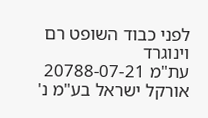לפני כבוד השופט רם וינוגרד
עת"מ 20788-07-21 אורקל ישראל בע"מ נ'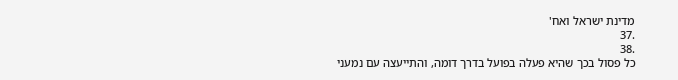מדינת ישראל ואח'
.37
.38
כל פסול בכך שהיא פעלה בפועל בדרך דומה, והתייעצה עם נמעני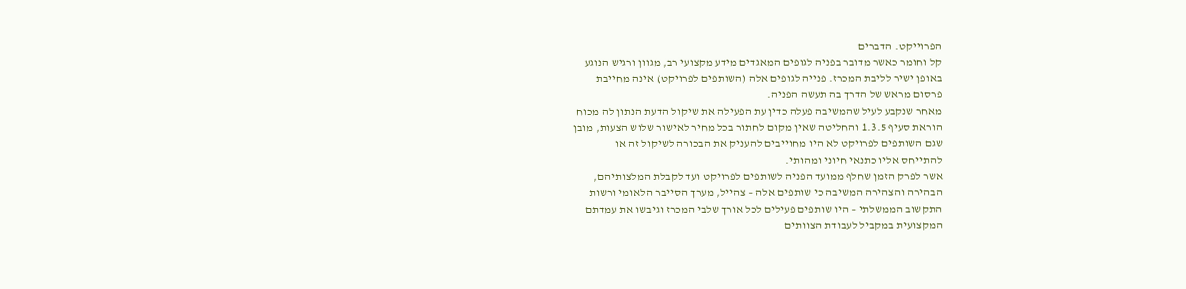הפרוייקט. הדברים
קל וחומר כאשר מדובר בפניה לגופים המאגדים מידע מקצועי רב, מגוון ורגיש הנוגע
באופן ישיר לליבת המכרז. פנייה לגופים אלה (השותפים לפרויקט) אינה מחייבת
פרסום מראש של הדרך בה תעשה הפניה.
מאחר שנקבע לעיל שהמשיבה פעלה כדין עת הפעילה את שיקול הדעת הנתון לה מכוח
הוראת סעיף 1.3.5 והחליטה שאין מקום לחתור בכל מחיר לאישור שלוש הצעות, מובן
שגם השותפים לפרויקט לא היו מחוייבים להעניק את הבכורה לשיקול זה או
להתייחס אליו כתנאי חיוני ומהותי.
אשר לפרק הזמן שחלף ממועד הפניה לשותפים לפרויקט ועד לקבלת המלצותיהם,
הבהירה והצהירה המשיבה כי שותפים אלה – צהייל, מערך הסייבר הלאומי ורשות
התקשוב הממשלתי – היו שותפים פעילים לכל אורך שלבי המכרז וגיבשו את עמדתם
המקצועית במקביל לעבודת הצוותים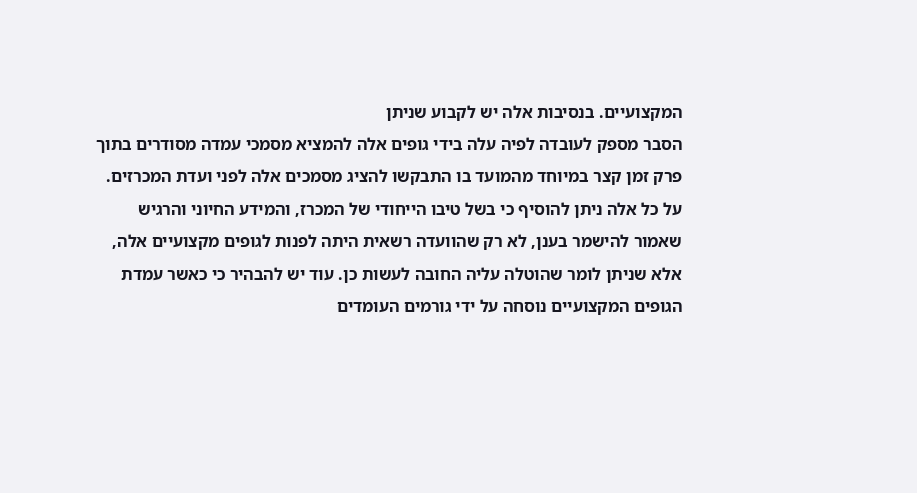המקצועיים. בנסיבות אלה יש לקבוע שניתן
הסבר מספק לעובדה לפיה עלה בידי גופים אלה להמציא מסמכי עמדה מסודרים בתוך
פרק זמן קצר במיוחד מהמועד בו התבקשו להציג מסמכים אלה לפני ועדת המכרזים.
על כל אלה ניתן להוסיף כי בשל טיבו הייחודי של המכרז, והמידע החיוני והרגיש
שאמור להישמר בענן, לא רק שהוועדה רשאית היתה לפנות לגופים מקצועיים אלה,
אלא שניתן לומר שהוטלה עליה החובה לעשות כן. עוד יש להבהיר כי כאשר עמדת
הגופים המקצועיים נוסחה על ידי גורמים העומדים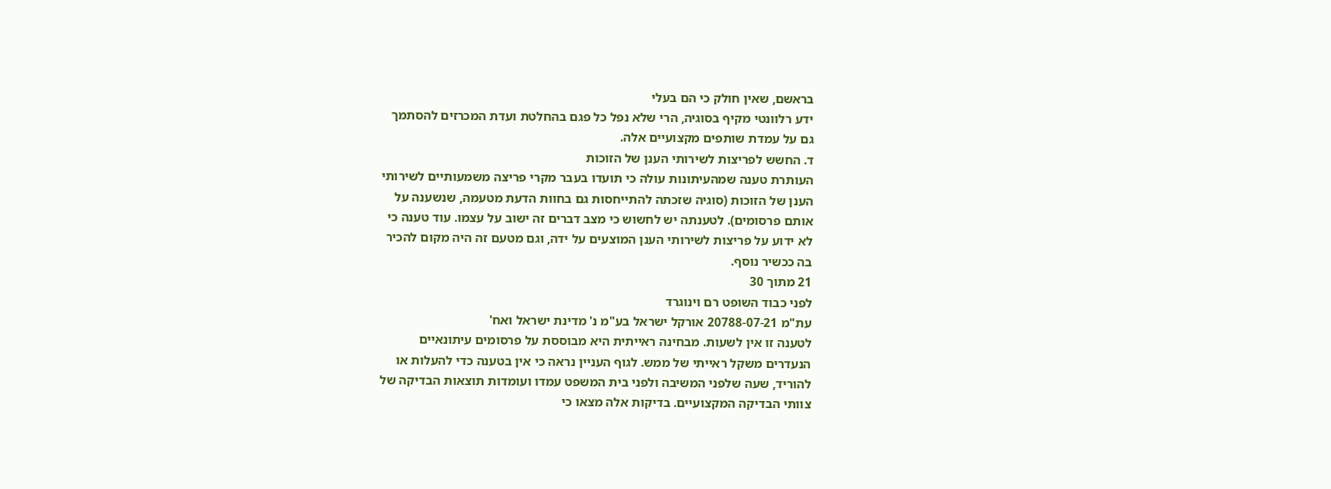בראשם, שאין חולק כי הם בעלי
ידע רלוונטי מקיף בסוגיה, הרי שלא נפל כל פגם בהחלטת ועדת המכרזים להסתמך
גם על עמדת שותפים מקצועיים אלה.
ד. החשש לפריצות לשירותי הענן של הזוכות
העותרת טענה שמהעיתונות עולה כי תועדו בעבר מקרי פריצה משמעותיים לשירותי
הענן של הזוכות (סוגיה שזכתה להתייחסות גם בחוות הדעת מטעמה, שנשענה על
אותם פרסומים). לטענתה יש לחשוש כי מצב דברים זה ישוב על עצמו. עוד טענה כי
לא ידוע על פריצות לשירותי הענן המוצעים על ידה, וגם מטעם זה היה מקום להכיר
בה ככשיר נוסף.
21 מתוך 30
לפני כבוד השופט רם וינוגרד
עת"מ 20788-07-21 אורקל ישראל בע"מ נ' מדינת ישראל ואח'
לטענה זו אין לשעות. מבחינה ראייתית היא מבוססת על פרסומים עיתונאיים
הנעדרים משקל ראייתי של ממש. לגוף העניין נראה כי אין בטענה כדי להעלות או
להוריד, שעה שלפני המשיבה ולפני בית המשפט עמדו ועומדות תוצאות הבדיקה של
צוותי הבדיקה המקצועיים. בדיקות אלה מצאו כי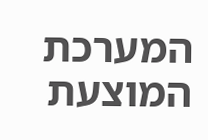המערכת המוצעת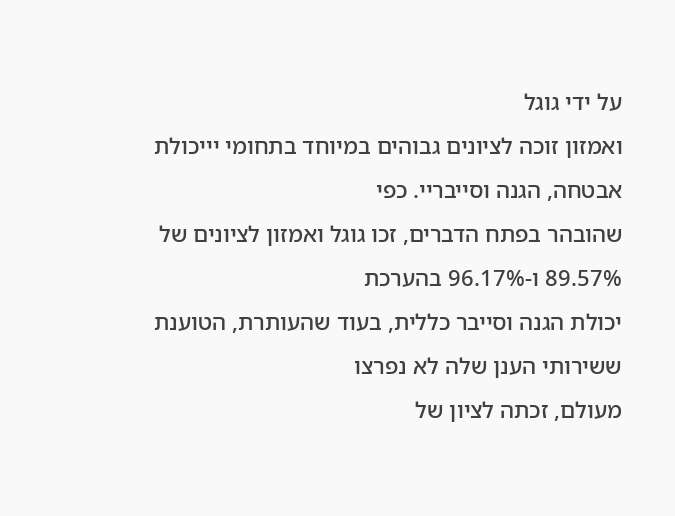על ידי גוגל
ואמזון זוכה לציונים גבוהים במיוחד בתחומי יייכולת אבטחה, הגנה וסייבריי. כפי
שהובהר בפתח הדברים, זכו גוגל ואמזון לציונים של 89.57% ו-96.17% בהערכת
יכולת הגנה וסייבר כללית, בעוד שהעותרת, הטוענת ששירותי הענן שלה לא נפרצו
מעולם, זכתה לציון של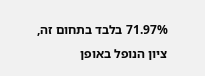71.97% בלבד בתחום זה, ציון הנופל באופן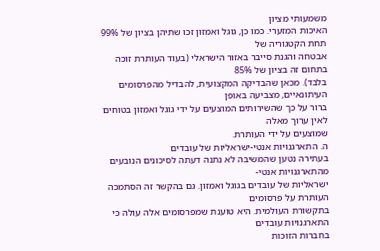משמעותי מציון
האיכות המזערי. כמו כן, גוגל ואמזון זכו שתיהן בציון של 99% תחת הקטגוריה של
אבטחה והגנת סייבר באזור הישראלי (בעוד העותרת זוכה בתחום זה בציון של 85%
בלבד). מכאן שהבדיקה המקצועית, להבדיל מהפרסומים העיתונאיים, מצביעה באופן
ברור על כך שהשירותים המוצעים על ידי גוגל ואמזון בטוחים לאין ערוך מאלה
שמוצעים על ידי העותרת.
ה. התארגנויות אנטי-ישראליות של עובדים
בעתירה נטען שהמשיבה לא נתנה דעתה לסיכונים הנובעים מהתארגנויות אנטי-
ישראליות של עובדים בגוגל ואמזון. גם בהקשר זה הסתמכה העותרת על פרסומים
בתקשורת העולמית. היא טוענת שמפרסומים אלה עולה כי התארגנויות עובדים
בחברות הזוכות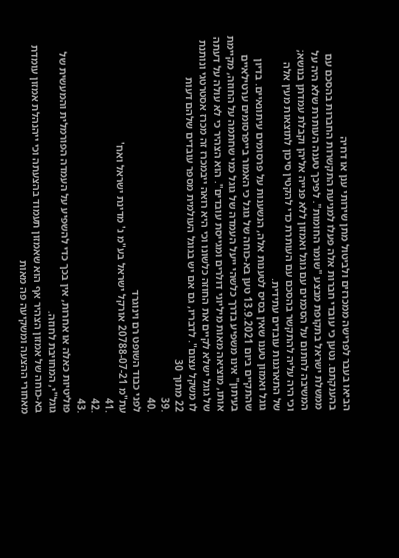הביאו בעבר לפרישה ממכרזים ולביטול מתן שירותי ענן או דחיה
בהענקתם. נטען כי עובדי חברות אלה פעלו למניעת התקשרות החברות בהסכם עם
ממשלת ישראל בתקופת מבצע "שומר החומות". לפיכך טענה העותרת שלא היה על
המשיבה לחתום על הסכמים עם גוגל ואמזון ללא פנייה אליהן וקבלת עמדתן בנושא;
וכי היה עליה להתקשר בהסכם עם העותרת כדי להקטין סיכון לתוצאות מעין אלה
של התארגנות עובדים עתידית.
גוגל ואמזון טענו שאין בסיס לטענות אלה, הנשענות על פרסומים עיתונאיים. בדיון
שהתקיים ביום 13.9.2021 טען בא-כוחה של גוגל כי האמור בייפרסומים ערטילאיים
בעיתון" אינו משפיע בדרך כלשהי ייעל העמדה של גוגל כמי שחתמה על החוזה, מקיימת
אותו, מוציאה מאות מיליוני דולרים ומגייסת עובדים". הוא הצהיר כי לא עולה על דעתה
של גוגל ישלא לקיים את החוזה כלשונו וכי היא רואה ייבמכרז זה מכרז אסטרטגי ונותנת
לו משקל עצום". לדבריו, גם אם יש בגוגל העולמית מספר עובדים שלהם דעות
22 מתוך 30
.39
.40
לפני כבוד השופט רם וינוגרד
עת"מ 20788-07-21 אורקל ישראל בע"מ נ' מדינת ישראל ואח'
.41
.42
.43
פוליטיות כאלה או אחרות, אין בכך כדי להשפיע על העמדה הפורמלית והמעשית של
גוגל"י, המחויבת לחוזה.
בא-כוחה של אמזון הצהיר אף הוא שאמזון תעמוד בהצעתה וכי ייהנהלת אמזון עומדת
מאחורי ההצעה ומשקיעה פה מאות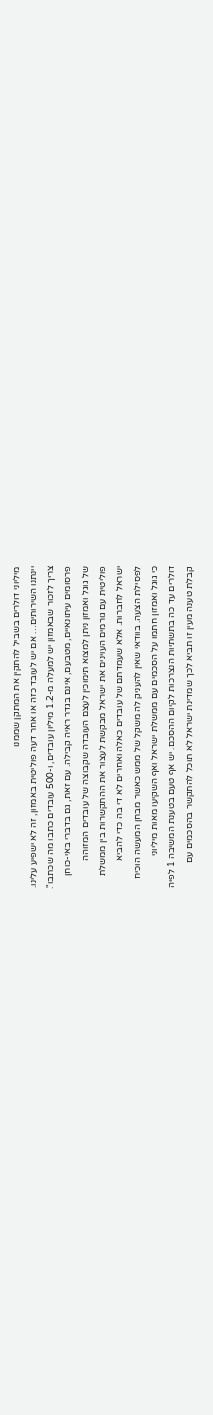מיליוני דולרים בשביל להתקין את המתקן שממנו
יינתנו השירותים… אם יש לעובד כזה או אחר דעה פוליטית באמזון, זה לא ישפיע עלינו.
צריך לזכור שבאמזון יש למעלה מ-1.2 מיליון עובדים, ו-500 עובדים כתבו מה שכתבו".
פרסומים עיתונאיים, מטבעם, אינם בגדר ראיה קבילה. עם זאת, גם בדברי באי-כוחן
של גוגל ואמזון ניתן למצוא תימוכין לעצם העובדה שקבוצה של עובדים המזוהה
פוליטית עם גורמים העוינים את ישראל מבקשת לעצור את ההתקשרות בין ממשלת
ישראל לחברות. אלא שעמדתם של עובדים כאלה ואחרים לא די בה כדי להביא
לפסילת הצעה. בוודאי שאין להעניק לה משקל של ממש כאשר מבחן המעשה הוכיח
כי גוגל ואמזון חתמו על הסכמים עם ממשלת ישראל ואף השקיעו מאות מיליוני
דולרים עד כה בתשתיות הנצרכות לקיום ההסכם. יש אף טעם בטענת המשיבה 1 לפיה
קבלת טענה מעין זו תביא לכך שמדינת ישראל לא תוכל להתקשר בהסכמים עם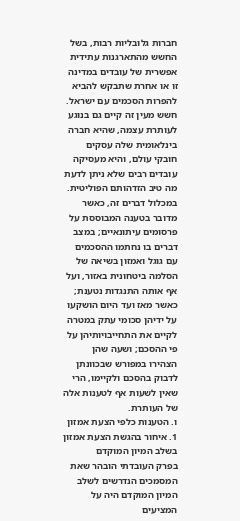חברות גלובליות רבות, בשל החשש מהתארגנות עתידית אפשרית של עובדים במדינה
זו או אחרת שתבקש להביא להפרות הסכמים עם ישראל. חשש מעין זה קיים גם בנוגע
לעותרת עצמה, שהיא חברה בינלאומית שלה עסקים חובקי עולם, והיא מעסיקה
עובדים רבים שלא ניתן לדעת מה טיב הזדהותם הפוליטית.
במכלול דברים זה, כאשר מדובר בטענה המבוססת על פרסומים עיתונאיים; במצב
דברים בו נחתמו ההסכמים עם גוגל ואמזון בשיאה של הסלמה ביטחונית באזור, ועל
אף אותה התנגדות נטענת; כאשר מאז ועד היום הושקעו על ידיהן סכומי עתק במטרה
לקיים את התחייבויותיהן על פי ההסכם; ושעה שהן הצהירו במפורש שבכוונתן
לדבוק בהסכם ולקיימו, הרי שאין לשעות אף לטענות אלה של העותרת.
ו. הטענות כלפי הצעת אמזון
1. איחור בהגשת הצעת אמזון בשלב המיון המוקדם
בפרק העובדתי הובהר שאת המסמכים הנדרשים לשלב המיון המוקדם היה על
המציעים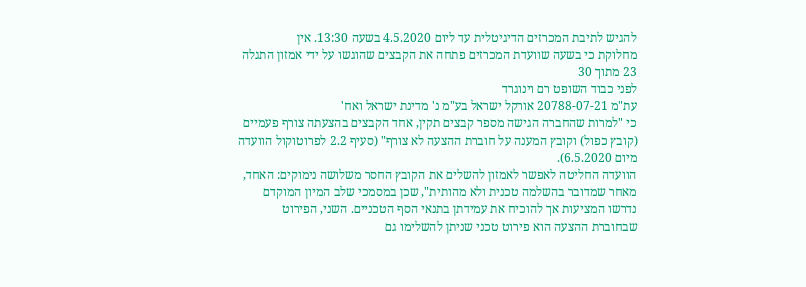להגיש לתיבת המכרזים הדיגיטלית עד ליום 4.5.2020 בשעה 13:30. אין
מחלוקת כי בשעה שוועדת המכרזים פתחה את הקבצים שהוגשו על ידי אמזון התגלה
23 מתוך 30
לפני כבוד השופט רם וינוגרד
עת"מ 20788-07-21 אורקל ישראל בע"מ נ' מדינת ישראל ואח'
כי "למרות שהחברה הגישה מספר קבצים תקין, אחד הקבצים בהצעתה צורף פעמיים
(קובץ כפול) וקובץ המענה על חוברת ההצעה לא צורף" (סעיף 2.2 לפרוטוקול הוועדה
מיום 6.5.2020).
הוועדה החליטה לאפשר לאמזון להשלים את הקובץ החסר משלושה נימוקים: האחד,
מאחר שמדובר בהשלמה טכנית ולא מהותית", שכן במסמכי שלב המיון המוקדם
נדרשו המציעות אך להוכיח את עמידתן בתנאי הסף הטכניים. השני, הפירוט
שבחוברת ההצעה הוא פירוט טכני שניתן להשלימו גם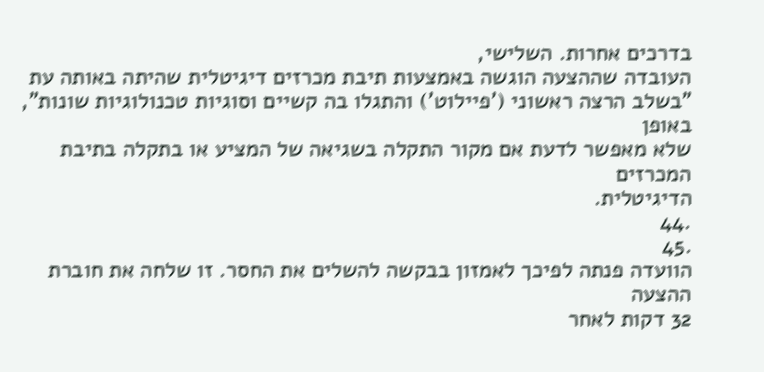בדרכים אחרות. השלישי,
העובדה שההצעה הוגשה באמצעות תיבת מכרזים דיגיטלית שהיתה באותה עת
"בשלב הרצה ראשוני ('פיילוט') והתגלו בה קשיים וסוגיות טכנולוגיות שונות", באופן
שלא מאפשר לדעת אם מקור התקלה בשגיאה של המציע או בתקלה בתיבת המכרזים
הדיגיטלית.
.44
.45
הוועדה פנתה לפיכך לאמזון בבקשה להשלים את החסר. זו שלחה את חוברת ההצעה
32 דקות לאחר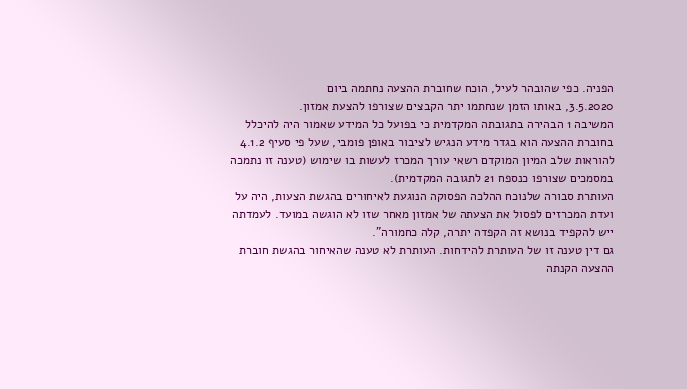הפניה. כפי שהובהר לעיל, הוכח שחוברת ההצעה נחתמה ביום
3.5.2020, באותו הזמן שנחתמו יתר הקבצים שצורפו להצעת אמזון.
המשיבה 1 הבהירה בתגובתה המקדמית כי בפועל כל המידע שאמור היה להיכלל
בחוברת ההצעה הוא בגדר מידע הנגיש לציבור באופן פומבי, שעל פי סעיף 4.1.2
להוראות שלב המיון המוקדם רשאי עורך המכרז לעשות בו שימוש (טענה זו נתמכה
במסמכים שצורפו כנספח 21 לתגובה המקדמית).
העותרת סבורה שלנוכח ההלכה הפסוקה הנוגעת לאיחורים בהגשת הצעות, היה על
ועדת המכרזים לפסול את הצעתה של אמזון מאחר שזו לא הוגשה במועד. לעמדתה
ייש להקפיד בנושא זה הקפדה יתרה, קלה כחמורה".
גם דין טענה זו של העותרת להידחות. העותרת לא טענה שהאיחור בהגשת חוברת
ההצעה הקנתה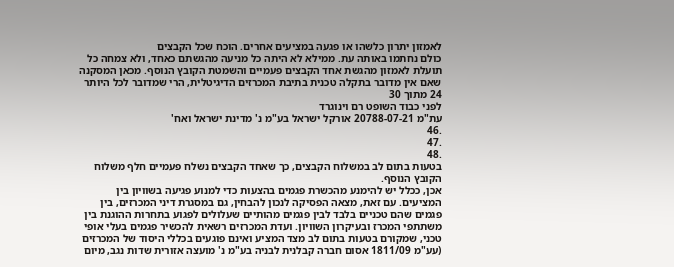לאמזון יתרון כלשהו או פגעה במציעים אחרים. הוכח שכל הקבצים
כולם נחתמו באותה עת. ממילא לא היתה כל מניעה מהגשתם כאחד, ולא צמחה כל
תועלת לאמזון מהגשת אחד הקבצים פעמיים והשמטת הקובץ הנוסף. מכאן המסקנה
שאם אין מדובר בתקלה טכנית בתיבת המכרזים הדיגיטלית, הרי שמדובר לכל היותר
24 מתוך 30
לפני כבוד השופט רם וינוגרד
עת"מ 20788-07-21 אורקל ישראל בע"מ נ' מדינת ישראל ואח'
.46
.47
.48
בטעות בתום לב במשלוח הקבצים, כך שאחד הקבצים נשלח פעמיים חלף משלוח
הקובץ הנוסף.
אכן, ככלל יש להימנע מהכשרת פגמים בהצעות כדי למנוע פגיעה בשוויון בין
המציעים. עם זאת, מצאה הפסיקה לנכון להבחין, גם במסגרת דיני המכרזים, בין
פגמים שהם טכניים בלבד לבין פגמים מהותיים שעלולים לפגוע בתחרות ההוגנת בין
משתתפי המכרז ובעיקרון השוויון. ועדת המכרזים רשאית להכשיר פגמים בעלי אופי
טכני, שמקורם בטעות בתום לב מצד המציע ואינם פוגעים בכללי היסוד של המכרזים
(עע"מ 1811/09 אסום חברה קבלנית לבניה בע"מ נ' מועצה אזורית שדות נגב, מיום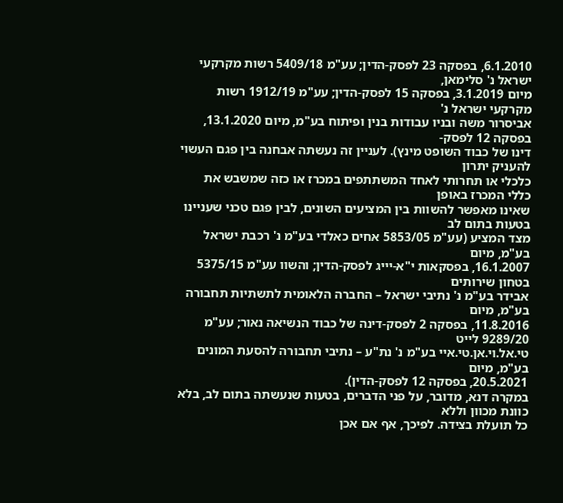6.1.2010, בפסקה 23 לפסק-הדין; עע"מ 5409/18 רשות מקרקעי ישראל נ' סלימאן,
מיום 3.1.2019, בפסקה 15 לפסק-הדין; עע"מ 1912/19 רשות מקרקעי ישראל נ'
אביסרור משה ובניו עבודות בנין ופיתוח בע"מ, מיום 13.1.2020, בפסקה 12 לפסק-
דינו של כבוד השופט מינץ). לעניין זה נעשתה אבחנה בין פגם העשוי להעניק יתרון
כלכלי או תחרותי לאחד המשתתפים במכרז או כזה שמשבש את כללי המכרז באופן
שאינו מאפשר להשוות בין המציעים השונים, לבין פגם טכני שעניינו בטעות בתום לב
מצד המציע (עע"מ 5853/05 אחים כאלדי בע"מ נ' רכבת ישראל בע"מ, מיום
16.1.2007, בפסקאות י"א-יייג לפסק-הדין; והשוו עע"מ 5375/15 בטחון שירותים
אבידר בע"מ נ' נתיבי ישראל – החברה הלאומית לתשתיות תחבורה בע"מ, מיום
11.8.2016, בפסקה 2 לפסק-דינה של כבוד הנשיאה נאור; עע"מ 9289/20 לייט
טי.אל.וי.אן.טי.איי בע"מ נ' נת"ע – נתיבי תחבורה להסעת המונים בע"מ, מיום
20.5.2021, בפסקה 12 לפסק-הדין).
במקרה דנא, מדובר, על פני הדברים, בטעות שנעשתה בתום לב, בלא כוונת מכוון וללא
כל תועלת בצידה. לפיכך, אף אם אכן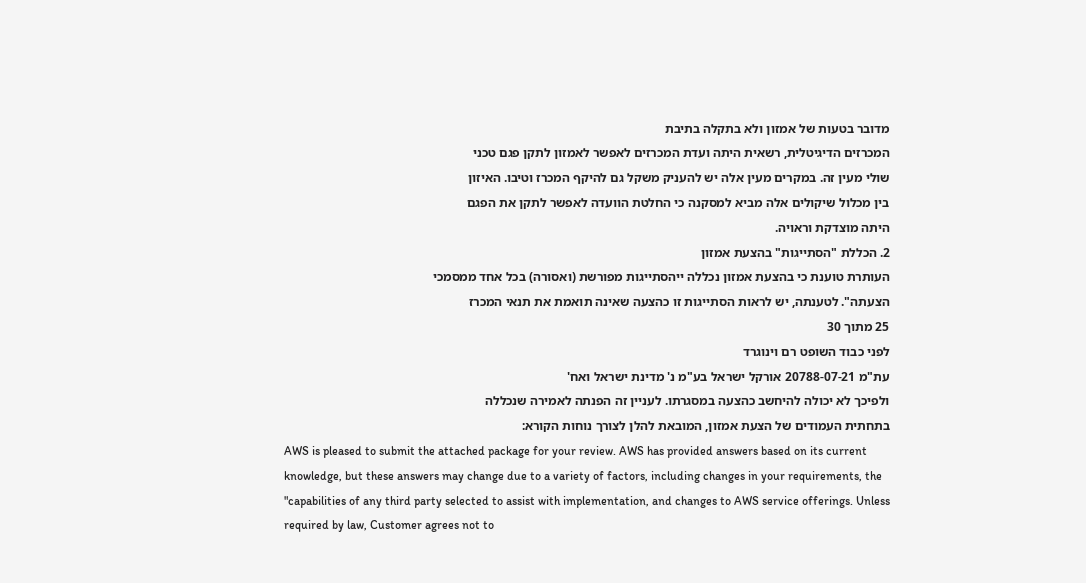מדובר בטעות של אמזון ולא בתקלה בתיבת
המכרזים הדיגיטלית, רשאית היתה ועדת המכרזים לאפשר לאמזון לתקן פגם טכני
שולי מעין זה. במקרים מעין אלה יש להעניק משקל גם להיקף המכרז וטיבו. האיזון
בין מכלול שיקולים אלה מביא למסקנה כי החלטת הוועדה לאפשר לתקן את הפגם
היתה מוצדקת וראויה.
2. הכללת "הסתייגות" בהצעת אמזון
העותרת טוענת כי בהצעת אמזון נכללה ייהסתייגות מפורשת (ואסורה) בכל אחד ממסמכי
הצעתה". לטענתה, יש לראות הסתייגות זו כהצעה שאינה תואמת את תנאי המכרז
25 מתוך 30
לפני כבוד השופט רם וינוגרד
עת"מ 20788-07-21 אורקל ישראל בע"מ נ' מדינת ישראל ואח'
ולפיכך לא יכולה להיחשב כהצעה במסגרתו. לעניין זה הפנתה לאמירה שנכללה
בתחתית העמודים של הצעת אמזון, המובאת להלן לצורך נוחות הקורא:
AWS is pleased to submit the attached package for your review. AWS has provided answers based on its current
knowledge, but these answers may change due to a variety of factors, including changes in your requirements, the
"capabilities of any third party selected to assist with implementation, and changes to AWS service offerings. Unless
required by law, Customer agrees not to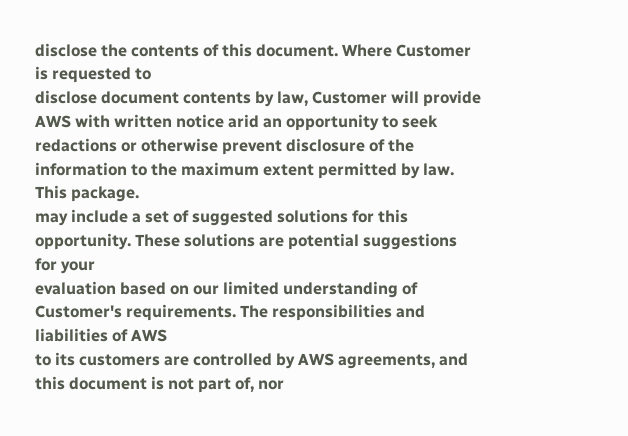disclose the contents of this document. Where Customer is requested to
disclose document contents by law, Customer will provide AWS with written notice arid an opportunity to seek
redactions or otherwise prevent disclosure of the information to the maximum extent permitted by law. This package.
may include a set of suggested solutions for this opportunity. These solutions are potential suggestions for your
evaluation based on our limited understanding of Customer's requirements. The responsibilities and liabilities of AWS
to its customers are controlled by AWS agreements, and this document is not part of, nor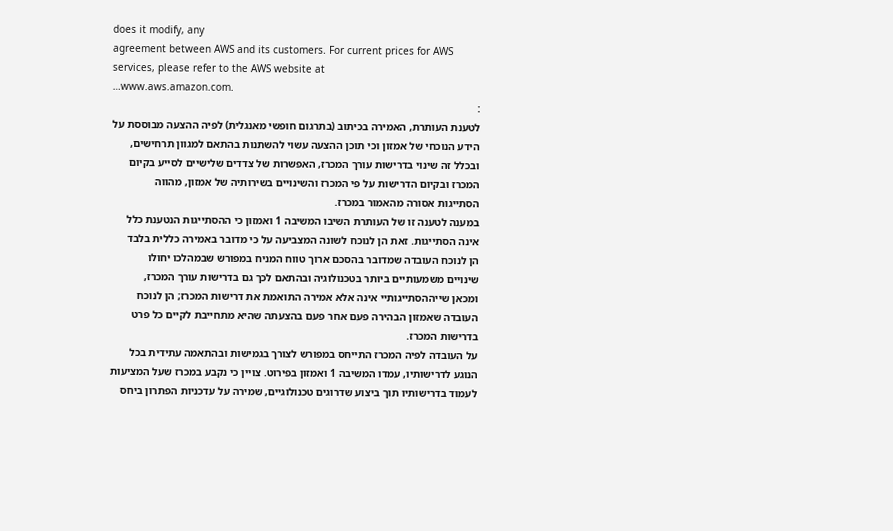does it modify, any
agreement between AWS and its customers. For current prices for AWS services, please refer to the AWS website at
…www.aws.amazon.com.
:
לטענת העותרת, האמירה בכיתוב (בתרגום חופשי מאנגלית) לפיה ההצעה מבוססת על
הידע הנוכחי של אמזון וכי תוכן ההצעה עשוי להשתנות בהתאם למגוון תרחישים,
ובכלל זה שינוי בדרישות עורך המכרז, האפשרות של צדדים שלישיים לסייע בקיום
המכרז ובקיום הדרישות על פי המכרז והשינויים בשירותיה של אמזון, מהווה
הסתייגות אסורה מהאמור במכרז.
במענה לטענה זו של העותרת השיבו המשיבה 1 ואמזון כי ההסתייגות הנטענת כלל
אינה הסתייגות. זאת הן לנוכח לשונה המצביעה על כי מדובר באמירה כללית בלבד
הן לנוכח העובדה שמדובר בהסכם ארוך טווח המניח במפורש שבמהלכו יחולו
שינויים משמעותיים ביותר בטכנולוגיה ובהתאם לכך גם בדרישות עורך המכרז,
ומכאן שייההסתייגותיי אינה אלא אמירה התואמת את דרישות המכרז; הן לנוכח
העובדה שאמזון הבהירה פעם אחר פעם בהצעתה שהיא מתחייבת לקיים כל פרט
בדרישות המכרז.
על העובדה לפיה המכרז התייחס במפורש לצורך בגמישות ובהתאמה עתידית בכל
הנוגע לדרישותיו, עמדו המשיבה 1 ואמזון בפירוט. צויין כי נקבע במכרז שעל המציעות
לעמוד בדרישותיו תוך ביצוע שדרוגים טכנולוגיים, שמירה על עדכניות הפתרון ביחס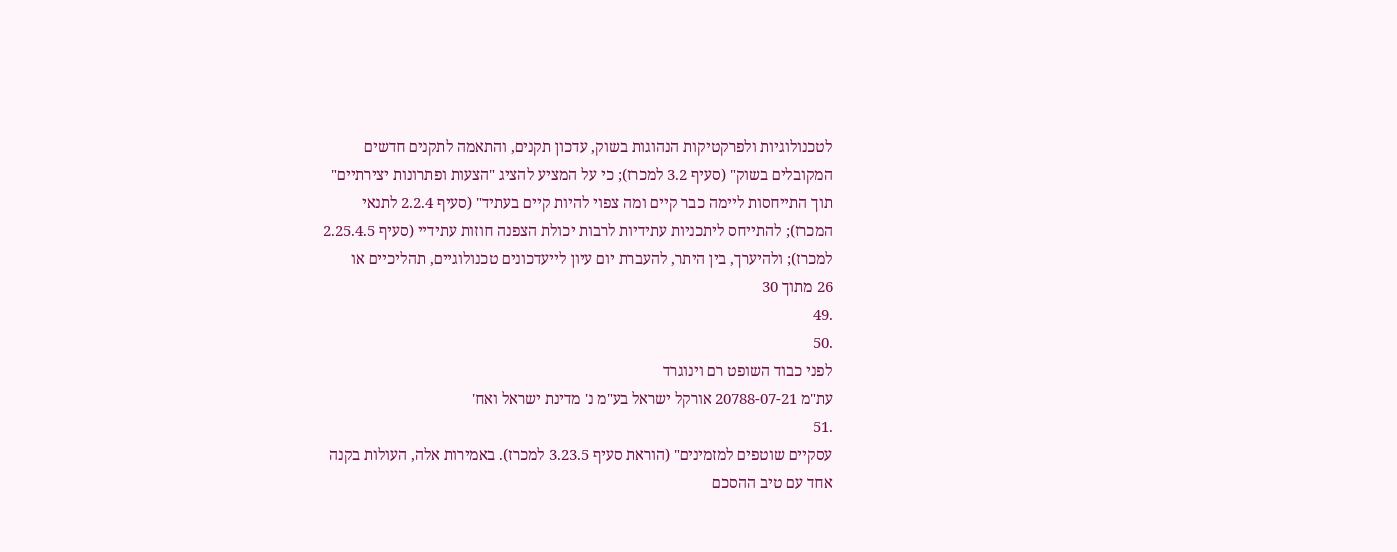לטכנולוגיות ולפרקטיקות הנהוגות בשוק, עדכון תקנים, והתאמה לתקנים חדשים
המקובלים בשוק" (סעיף 3.2 למכרז); כי על המציע להציג "הצעות ופתרונות יצירתיים"
תוך התייחסות ליימה כבר קיים ומה צפוי להיות קיים בעתיד" (סעיף 2.2.4 לתנאי
המכרז); להתייחס ליתכניות עתידיות לרבות יכולת הצפנה חוזות עתידיי (סעיף 2.25.4.5
למכרז); ולהיערך, בין היתר, להעברת יום עיון לייעדכונים טכנולוגיים, תהליכיים או
26 מתוך 30
.49
.50
לפני כבוד השופט רם וינוגרד
עת"מ 20788-07-21 אורקל ישראל בע"מ נ' מדינת ישראל ואח'
.51
עסקיים שוטפים למזמינים" (הוראת סעיף 3.23.5 למכרז). באמירות אלה, העולות בקנה
אחד עם טיב ההסכם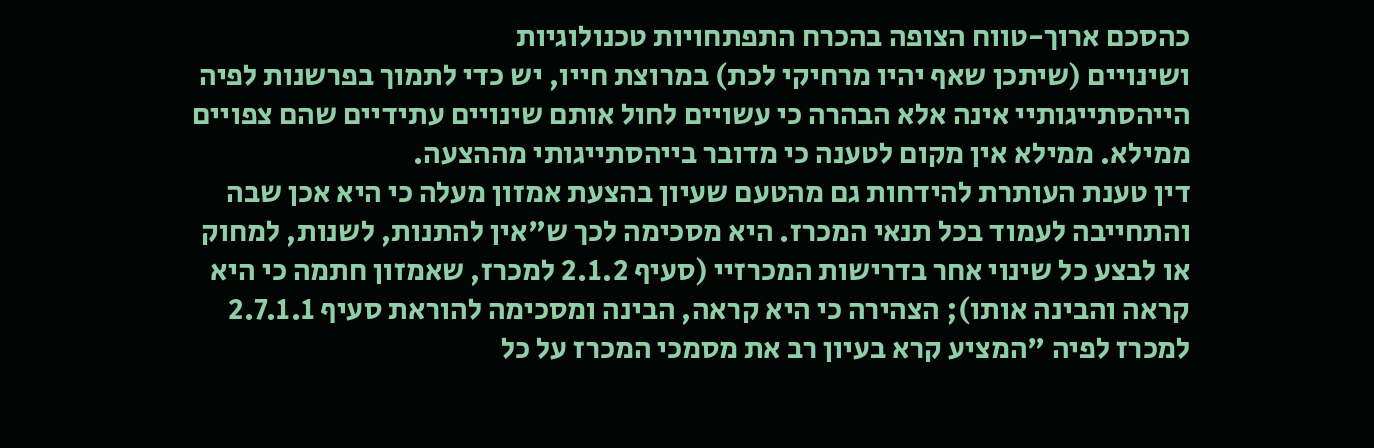כהסכם ארוך-טווח הצופה בהכרח התפתחויות טכנולוגיות
ושינויים (שיתכן שאף יהיו מרחיקי לכת) במרוצת חייו, יש כדי לתמוך בפרשנות לפיה
הייהסתייגותיי אינה אלא הבהרה כי עשויים לחול אותם שינויים עתידיים שהם צפויים
ממילא. ממילא אין מקום לטענה כי מדובר בייהסתייגותי מההצעה.
דין טענת העותרת להידחות גם מהטעם שעיון בהצעת אמזון מעלה כי היא אכן שבה
והתחייבה לעמוד בכל תנאי המכרז. היא מסכימה לכך ש"אין להתנות, לשנות, למחוק
או לבצע כל שינוי אחר בדרישות המכרזיי (סעיף 2.1.2 למכרז, שאמזון חתמה כי היא
קראה והבינה אותו); הצהירה כי היא קראה, הבינה ומסכימה להוראת סעיף 2.7.1.1
למכרז לפיה "המציע קרא בעיון רב את מסמכי המכרז על כל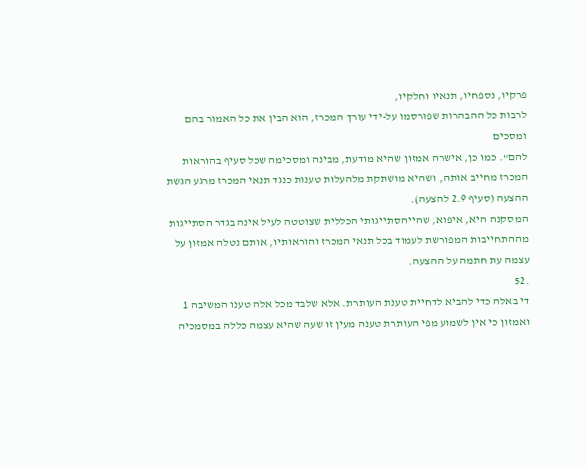פרקיו, נספחיו, תנאיו וחלקיו,
לרבות כל ההבהרות שפורסמו על-ידי עורך המכרז, הוא הבין את כל האמור בהם ומסכים
להם". כמו כן, אישרה אמזון שהיא מודעת, מבינה ומסכימה שכל סעיף בהוראות
המכרז מחייב אותה, ושהיא מושתקת מלהעלות טענות כנגד תנאי המכרז מרגע הגשת
ההצעה (סעיף 2.9 להצעה).
המסקנה היא, איפוא, שהייהסתייגותי הכללית שצוטטה לעיל אינה בגדר הסתייגות
מההתחייבות המפורשת לעמוד בכל תנאי המכרז והוראותיו, אותם נטלה אמזון על
עצמה עת חתמה על ההצעה.
.52
די באלה כדי להביא לדחיית טענת העותרת. אלא שלבד מכל אלה טענו המשיבה 1
ואמזון כי אין לשמוע מפי העותרת טענה מעין זו שעה שהיא עצמה כללה במסמכיה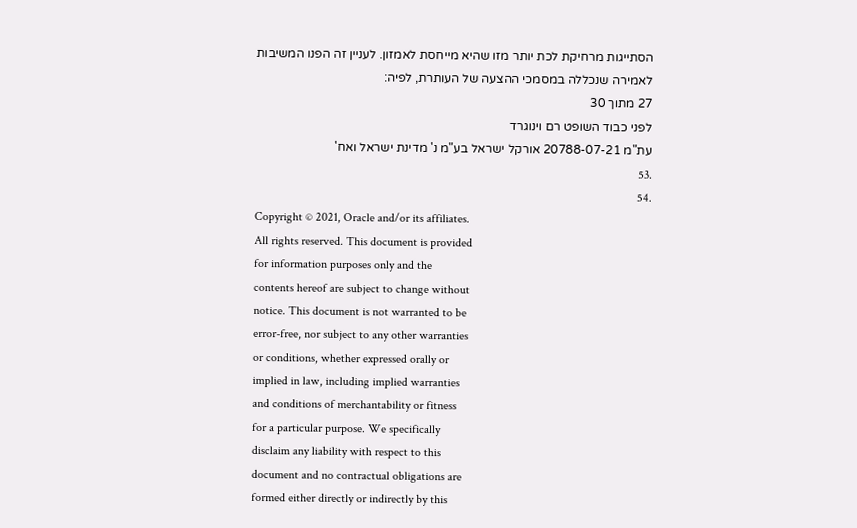הסתייגות מרחיקת לכת יותר מזו שהיא מייחסת לאמזון. לעניין זה הפנו המשיבות
לאמירה שנכללה במסמכי ההצעה של העותרת, לפיה:
27 מתוך 30
לפני כבוד השופט רם וינוגרד
עת"מ 20788-07-21 אורקל ישראל בע"מ נ' מדינת ישראל ואח'
.53
.54
Copyright © 2021, Oracle and/or its affiliates.
All rights reserved. This document is provided
for information purposes only and the
contents hereof are subject to change without
notice. This document is not warranted to be
error-free, nor subject to any other warranties
or conditions, whether expressed orally or
implied in law, including implied warranties
and conditions of merchantability or fitness
for a particular purpose. We specifically
disclaim any liability with respect to this
document and no contractual obligations are
formed either directly or indirectly by this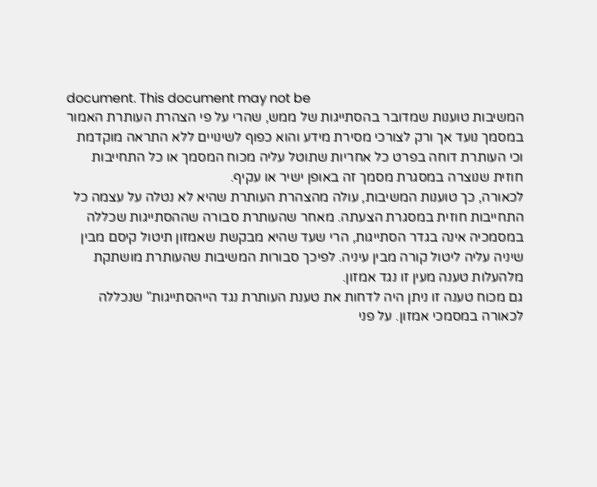document. This document may not be
המשיבות טוענות שמדובר בהסתייגות של ממש, שהרי על פי הצהרת העותרת האמור
במסמך נועד אך ורק לצורכי מסירת מידע והוא כפוף לשינויים ללא התראה מוקדמת
וכי העותרת דוחה בפרט כל אחריות שתוטל עליה מכוח המסמך או כל התחייבות
חוזית שנוצרה במסגרת מסמך זה באופן ישיר או עקיף.
לכאורה, כך טוענות המשיבות, עולה מהצהרת העותרת שהיא לא נטלה על עצמה כל
התחייבות חוזית במסגרת הצעתה. מאחר שהעותרת סבורה שההסתייגות שכללה
במסמכיה אינה בגדר הסתייגות, הרי שעד שהיא מבקשת שאמזון תיטול קיסם מבין
שיניה עליה ליטול קורה מבין עיניה. לפיכך סבורות המשיבות שהעותרת מושתקת
מלהעלות טענה מעין זו נגד אמזון.
גם מכוח טענה זו ניתן היה לדחות את טענת העותרת נגד הייהסתייגות" שנכללה
לכאורה במסמכי אמזון. על פני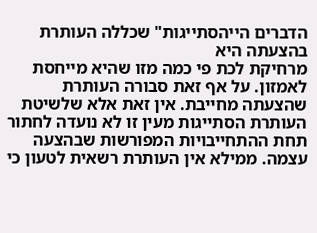הדברים הייהסתייגות" שכללה העותרת בהצעתה היא
מרחיקת לכת פי כמה מזו שהיא מייחסת לאמזון. על אף זאת סבורה העותרת
שהצעתה מחייבת. אין זאת אלא שלשיטת העותרת הסתייגות מעין זו לא נועדה לחתור
תחת ההתחייבויות המפורשות שבהצעה עצמה. ממילא אין העותרת רשאית לטעון כי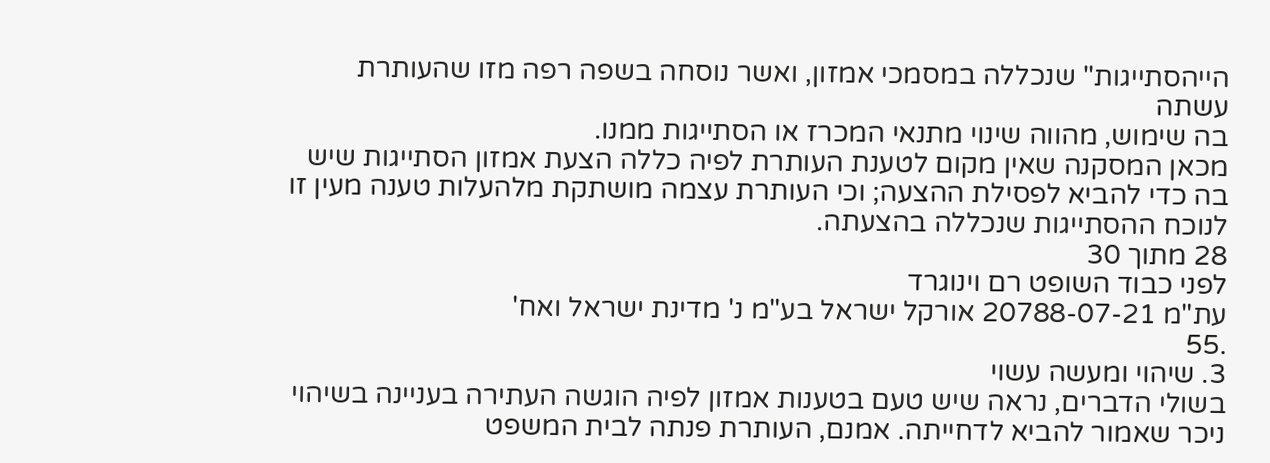הייהסתייגות" שנכללה במסמכי אמזון, ואשר נוסחה בשפה רפה מזו שהעותרת עשתה
בה שימוש, מהווה שינוי מתנאי המכרז או הסתייגות ממנו.
מכאן המסקנה שאין מקום לטענת העותרת לפיה כללה הצעת אמזון הסתייגות שיש
בה כדי להביא לפסילת ההצעה; וכי העותרת עצמה מושתקת מלהעלות טענה מעין זו
לנוכח ההסתייגות שנכללה בהצעתה.
28 מתוך 30
לפני כבוד השופט רם וינוגרד
עת"מ 20788-07-21 אורקל ישראל בע"מ נ' מדינת ישראל ואח'
.55
3. שיהוי ומעשה עשוי
בשולי הדברים, נראה שיש טעם בטענות אמזון לפיה הוגשה העתירה בעניינה בשיהוי
ניכר שאמור להביא לדחייתה. אמנם, העותרת פנתה לבית המשפט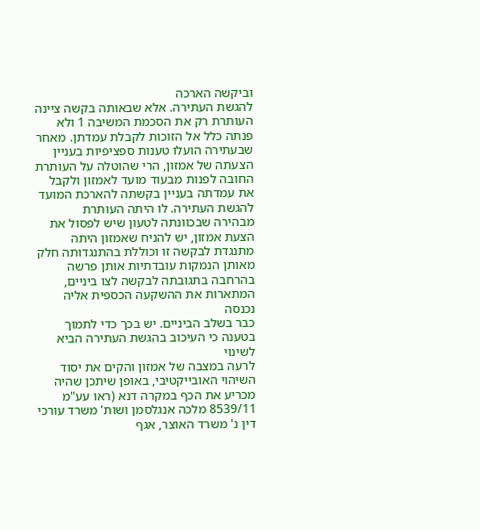וביקשה הארכה
להגשת העתירה. אלא שבאותה בקשה ציינה העותרת רק את הסכמת המשיבה 1 ולא
פנתה כלל אל הזוכות לקבלת עמדתן. מאחר שבעתירה הועלו טענות ספציפיות בעניין
הצעתה של אמזון, הרי שהוטלה על העותרת החובה לפנות מבעוד מועד לאמזון ולקבל
את עמדתה בעניין בקשתה להארכת המועד להגשת העתירה. לו היתה העותרת
מבהירה שבכוונתה לטעון שיש לפסול את הצעת אמזון, יש להניח שאמזון היתה
מתנגדת לבקשה זו וכוללת בהתנגדותה חלק מאותן הנמקות עובדתיות אותן פרשה
בהרחבה בתגובתה לבקשה לצו ביניים, המתארות את ההשקעה הכספית אליה נכנסה
כבר בשלב הביניים. יש בכך כדי לתמוך בטענה כי העיכוב בהגשת העתירה הביא לשינוי
לרעה במצבה של אמזון והקים את יסוד השיהוי האובייקטיבי, באופן שיתכן שהיה
מכריע את הכף במקרה דנא (ראו עע"מ 8539/11 מלכה אנגלסמן ושות' משרד עורכי
דין נ' משרד האוצר, אגף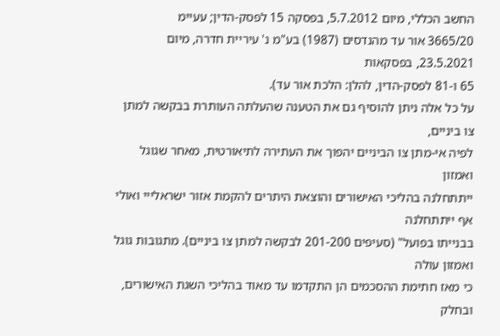החשב הכללי, מיום 5.7.2012, בפסקה 15 לפסק-הדין; עעיימ
3665/20 אור עד מהנדסים (1987) בע"מ נ' עיריית חדרה, מיום 23.5.2021, בפסקאות
65 ו-81 לפסק-הדין, להלן: הלכת אור עד).
על כל אלה ניתן להוסיף גם את הטענה שהעלתה העותרת בבקשה למתן צו ביניים,
לפיה אי-מתן צו הביניים יהפוך את העתירה לתיאורטית, מאחר שגוגל ואמזון
ייתתחלנה בהליכי האישורים והוצאת היתרים להקמת אזור ישראלייי ואולי אף ייתתחלנה
בבנייתו בפועל" (סעיפים 201-200 לבקשה למתן צו ביניים). מתגובות גוגל ואמזון עולה
כי מאז חתימת ההסכמים הן התקדמו עד מאוד בהליכי השגת האישורים, ובחלק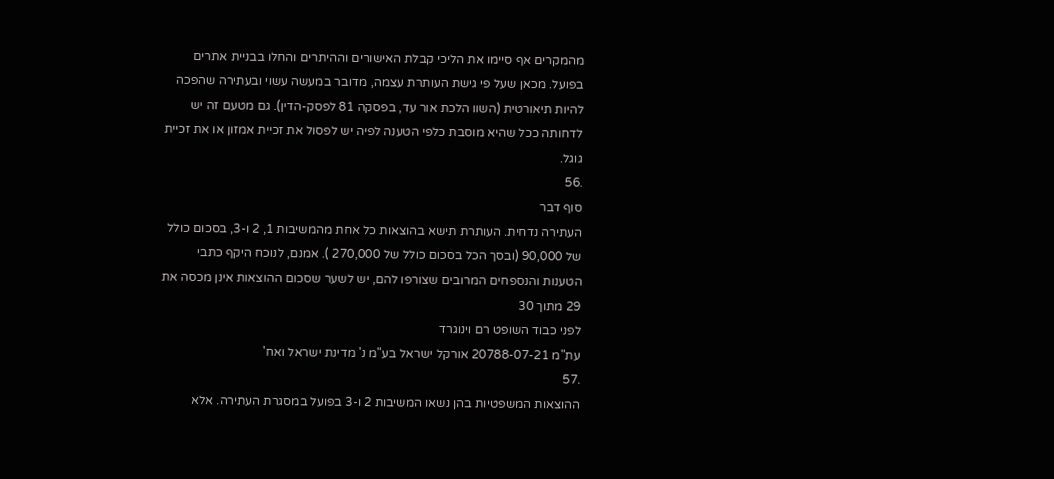מהמקרים אף סיימו את הליכי קבלת האישורים וההיתרים והחלו בבניית אתרים
בפועל. מכאן שעל פי גישת העותרת עצמה, מדובר במעשה עשוי ובעתירה שהפכה
להיות תיאורטית (השוו הלכת אור עד, בפסקה 81 לפסק-הדין). גם מטעם זה יש
לדחותה ככל שהיא מוסבת כלפי הטענה לפיה יש לפסול את זכיית אמזון או את זכיית
גוגל.
.56
סוף דבר
העתירה נדחית. העותרת תישא בהוצאות כל אחת מהמשיבות 1, 2 ו-3, בסכום כולל
של 90,000 (ובסך הכל בסכום כולל של 270,000 ). אמנם, לנוכח היקף כתבי
הטענות והנספחים המרובים שצורפו להם, יש לשער שסכום ההוצאות אינן מכסה את
29 מתוך 30
לפני כבוד השופט רם וינוגרד
עת"מ 20788-07-21 אורקל ישראל בע"מ נ' מדינת ישראל ואח'
.57
ההוצאות המשפטיות בהן נשאו המשיבות 2 ו-3 בפועל במסגרת העתירה. אלא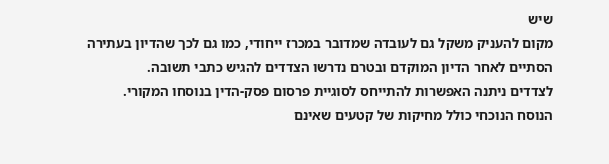שיש
מקום להעניק משקל גם לעובדה שמדובר במכרז ייחודי, כמו גם לכך שהדיון בעתירה
הסתיים לאחר הדיון המוקדם ובטרם נדרשו הצדדים להגיש כתבי תשובה.
לצדדים ניתנה האפשרות להתייחס לסוגיית פרסום פסק-הדין בנוסחו המקורי.
הנוסח הנוכחי כולל מחיקות של קטעים שאינם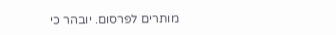מותרים לפרסום. יובהר כי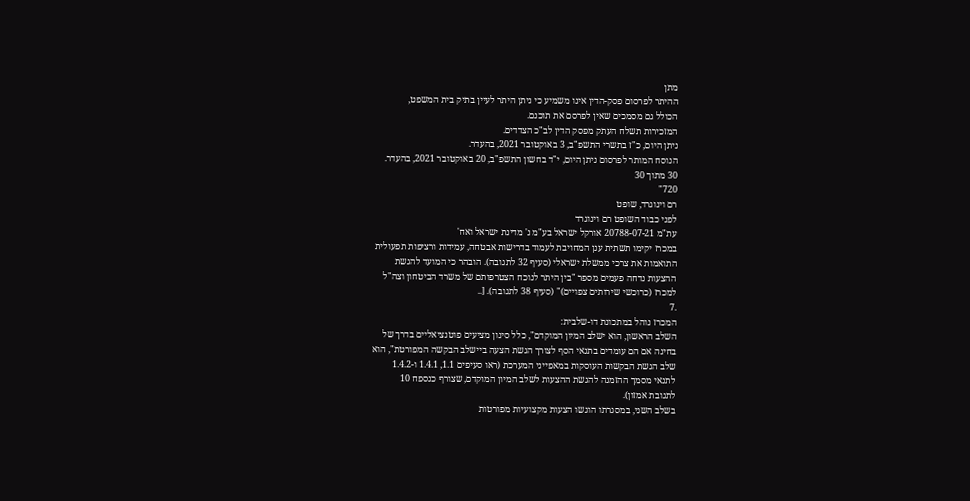מתן
ההיתר לפרסום פסק-הדין אינו משמיע כי ניתן היתר לעיין בתיק בית המשפט,
הכולל גם מסמכים שאין לפרסם את תוכנם.
המזכירות תשלח העתק מפסק הדין לב"כ הצדדים.
ניתן היום, כ"ז בתשרי התשפ"ב, 3 באוקטובר 2021, בהעדר.
הנוסח המותר לפרסום ניתן היום, י"ד בחשון התשפ"ב, 20 באוקטובר 2021, בהעדר.
30 מתוך 30
720"
רם וינוגרד, שופט
לפני כבוד השופט רם וינוגרד
עת"מ 20788-07-21 אורקל ישראל בע"מ נ' מדינת ישראל ואח'
במכרז יקימו תשתית ענן המחויבת לעמוד בדרישות אבטחה, עמידות ורציפות תפעולית
התואמות את צרכי ממשלת ישראלי (סעיף 32 לתגובה). הובהר כי המועד להגשת
ההצעות נדחה פעמים מספר "בין היתר לנוכח הצטרפותם של משרד הביטחון וצה"ל
למכרז (כרוכשי שירותים צפויים)" (סעיף 38 לתגובה). [..
.7
המכרז נוהל במתכונת דו-שלבית:
השלב הראשון, הוא ישלב המיון המוקדם", כלל סינון מציעים פוטנציאליים בדרך של
בחינה אם הם עומדים בתנאי הסף לצורך הגשת הצעה ביישלב הבקשה המפורטת", הוא
שלב הגשת הבקשות העוסקות במאפייני המערכת (ראו סעיפים 1.1, 1.4.1 ו-1.4.2
לתנאי מסמך ההזמנה להגשת ההצעות לשלב המיון המוקדם, שצורף כנספח 10
לתגובת אמזון).
בשלב השני, במסגרתו הוגשו הצעות מקצועיות מפורטות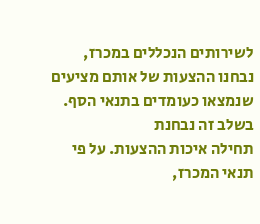לשירותים הנכללים במכרז,
נבחנו ההצעות של אותם מציעים שנמצאו כעומדים בתנאי הסף. בשלב זה נבחנת
תחילה איכות ההצעות. על פי תנאי המכרז,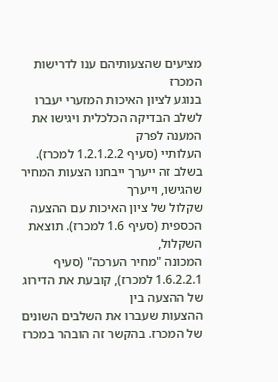מציעים שהצעותיהם ענו לדרישות המכרז
בנוגע לציון האיכות המזערי יעברו לשלב הבדיקה הכלכלית ויגישו את המענה לפרק
העלותיי (סעיף 1.2.1.2.2 למכרז). בשלב זה ייערך ייבחנו הצעות המחיר שהגישו, וייערך
שקלול של ציון האיכות עם ההצעה הכספית (סעיף 1.6 למכרז). תוצאת השקלול,
המכונה "מחיר הערכה" (סעיף 1.6.2.2.1 למכרז), קובעת את הדירוג של ההצעה בין
ההצעות שעברו את השלבים השונים של המכרז. בהקשר זה הובהר במכרז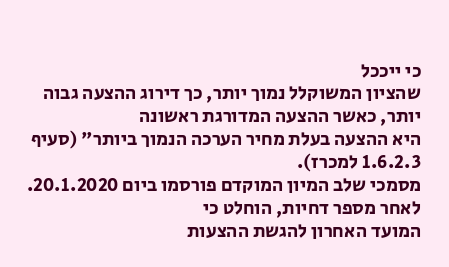כי ייככל
שהציון המשוקלל נמוך יותר, כך דירוג ההצעה גבוה יותר, כאשר ההצעה המדורגת ראשונה
היא ההצעה בעלת מחיר הערכה הנמוך ביותר" (סעיף 1.6.2.3 למכרז).
מסמכי שלב המיון המוקדם פורסמו ביום 20.1.2020. לאחר מספר דחיות, הוחלט כי
המועד האחרון להגשת ההצעות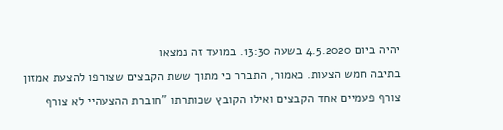יהיה ביום 4.5.2020 בשעה 13:30. במועד זה נמצאו
בתיבה חמש הצעות. כאמור, התברר כי מתוך ששת הקבצים שצורפו להצעת אמזון
צורף פעמיים אחד הקבצים ואילו הקובץ שכותרתו "חוברת ההצעהיי לא צורף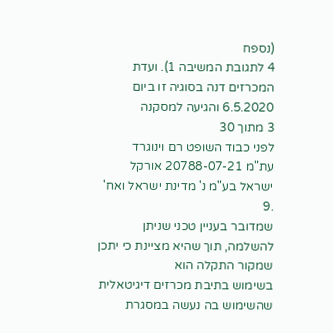(נספח
4 לתגובת המשיבה 1). ועדת המכרזים דנה בסוגיה זו ביום 6.5.2020 והגיעה למסקנה
3 מתוך 30
לפני כבוד השופט רם וינוגרד
עת"מ 20788-07-21 אורקל ישראל בע"מ נ' מדינת ישראל ואח'
.9
שמדובר בעניין טכני שניתן להשלמה, תוך שהיא מציינת כי יתכן שמקור התקלה הוא
בשימוש בתיבת מכרזים דיגיטאלית שהשימוש בה נעשה במסגרת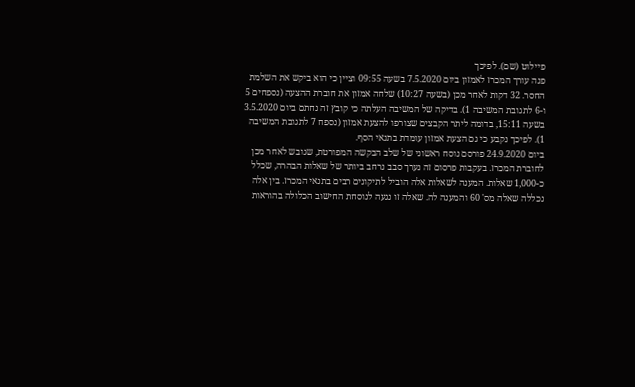פיילוט (שם). לפיכך
פנה עורך המכרז לאמזון ביום 7.5.2020 בשעה 09:55 וציין כי הוא ביקש את השלמת
החסר. 32 דקות לאחר מכן (בשעה 10:27) שלחה אמזון את חוברת ההצעה (נספחים 5
ו-6 לתגובת המשיבה 1). בדיקה של המשיבה העלתה כי קובץ זה נחתם ביום 3.5.2020
בשעה 15:11, בדומה ליתר הקבצים שצורפו להצעת אמזון (נספח 7 לתגובת המשיבה
1). לפיכך נקבע כי גם הצעת אמזון עומדת בתנאי הסף.
ביום 24.9.2020 פורסם נוסח ראשוני של שלב הבקשה המפורטת, שגובש לאחר מכן
לחוברת המכרז. בעקבות פרסום זה נערך סבב נרחב ביותר של שאלות הבהרה, שכלל
כ-1,000 שאלות. המענה לשאלות אלה הוביל לתיקונים רבים בתנאי המכרז. בין אלה
נכללה שאלה מס' 60 והמענה לה. שאלה זו נגעה לנוסחת החישוב הכלולה בהוראות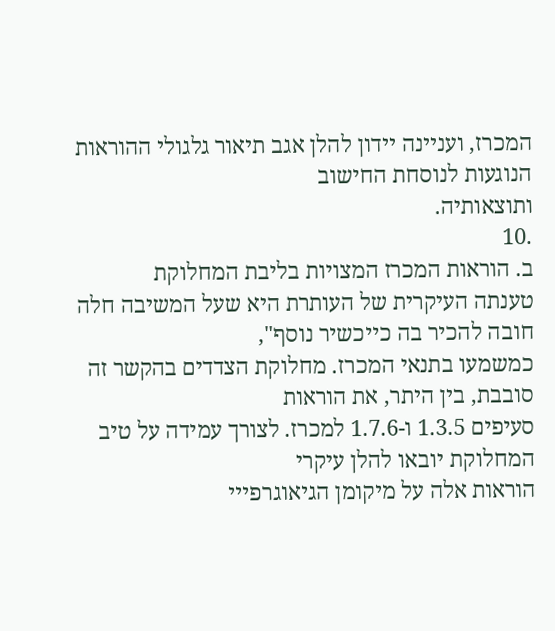המכרז, ועניינה יידון להלן אגב תיאור גלגולי ההוראות הנוגעות לנוסחת החישוב
ותוצאותיה.
.10
ב. הוראות המכרז המצויות בליבת המחלוקת
טענתה העיקרית של העותרת היא שעל המשיבה חלה חובה להכיר בה כייכשיר נוסף",
כמשמעו בתנאי המכרז. מחלוקת הצדדים בהקשר זה סובבת, בין היתר, את הוראות
סעיפים 1.3.5 ו-1.7.6 למכרז. לצורך עמידה על טיב המחלוקת יובאו להלן עיקרי
הוראות אלה על מיקומן הגיאוגרפייי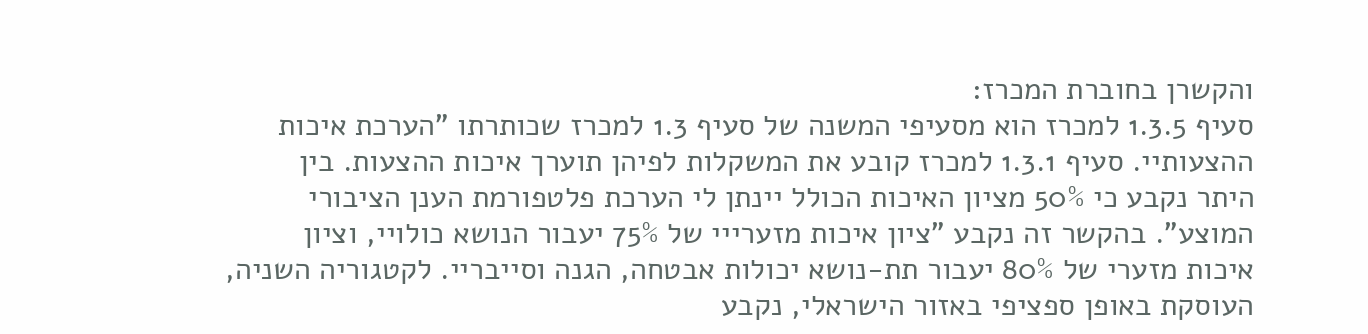והקשרן בחוברת המכרז:
סעיף 1.3.5 למכרז הוא מסעיפי המשנה של סעיף 1.3 למכרז שכותרתו "הערכת איכות
ההצעותיי. סעיף 1.3.1 למכרז קובע את המשקלות לפיהן תוערך איכות ההצעות. בין
היתר נקבע כי 50% מציון האיכות הכולל יינתן לי הערכת פלטפורמת הענן הציבורי
המוצע". בהקשר זה נקבע "ציון איכות מזערייי של 75% יעבור הנושא כולויי, וציון
איכות מזערי של 80% יעבור תת-נושא יכולות אבטחה, הגנה וסייבריי. לקטגוריה השניה,
העוסקת באופן ספציפי באזור הישראלי, נקבע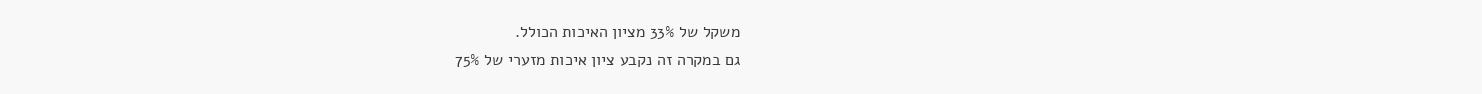משקל של 33% מציון האיכות הכולל.
גם במקרה זה נקבע ציון איכות מזערי של 75%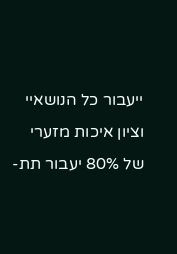ייעבור כל הנושאיי וציון איכות מזערי
של 80% יעבור תת-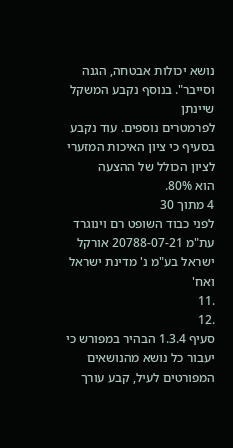נושא יכולות אבטחה, הגנה וסייבר". בנוסף נקבע המשקל שיינתן
לפרמטרים נוספים. עוד נקבע בסעיף כי ציון האיכות המזערי לציון הכולל של ההצעה
הוא 80%.
4 מתוך 30
לפני כבוד השופט רם וינוגרד
עת"מ 20788-07-21 אורקל ישראל בע"מ נ' מדינת ישראל ואח'
.11
.12
סעיף 1.3.4 הבהיר במפורש כי יעבור כל נושא מהנושאים המפורטים לעיל, קבע עורך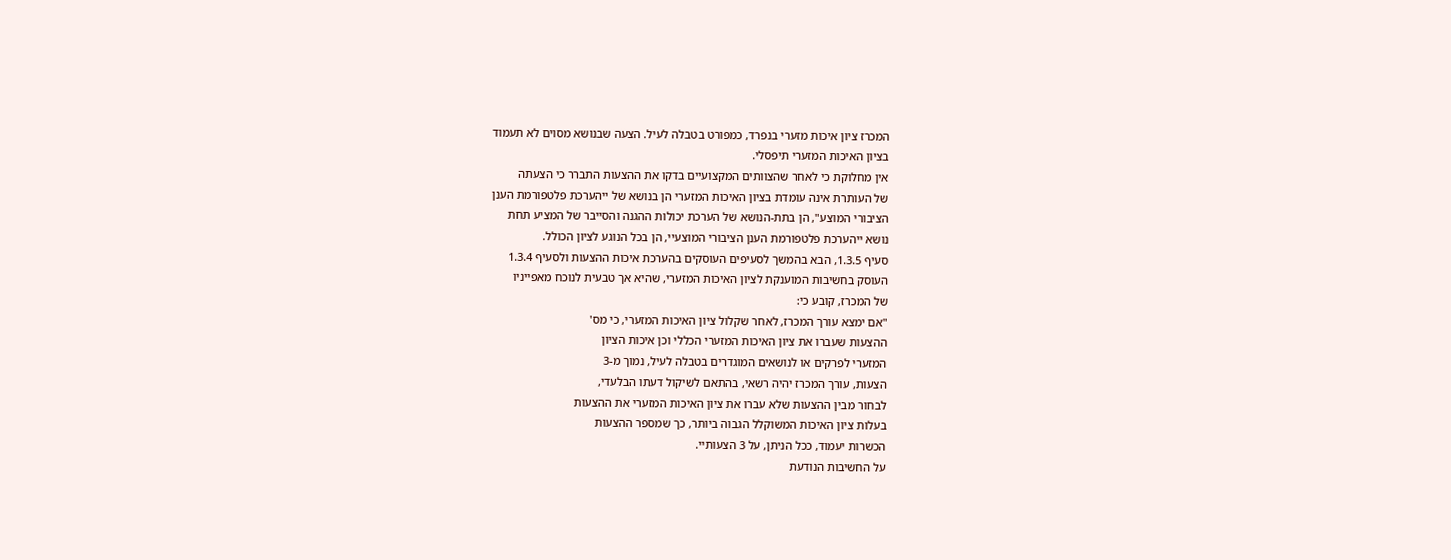המכרז ציון איכות מזערי בנפרד, כמפורט בטבלה לעיל. הצעה שבנושא מסוים לא תעמוד
בציון האיכות המזערי תיפסלי.
אין מחלוקת כי לאחר שהצוותים המקצועיים בדקו את ההצעות התברר כי הצעתה
של העותרת אינה עומדת בציון האיכות המזערי הן בנושא של ייהערכת פלטפורמת הענן
הציבורי המוצע", הן בתת-הנושא של הערכת יכולות ההגנה והסייבר של המציע תחת
נושא ייהערכת פלטפורמת הענן הציבורי המוצעיי, הן בכל הנוגע לציון הכולל.
סעיף 1.3.5, הבא בהמשך לסעיפים העוסקים בהערכת איכות ההצעות ולסעיף 1.3.4
העוסק בחשיבות המוענקת לציון האיכות המזערי, שהיא אך טבעית לנוכח מאפייניו
של המכרז, קובע כי:
"אם ימצא עורך המכרז, לאחר שקלול ציון האיכות המזערי, כי מס'
ההצעות שעברו את ציון האיכות המזערי הכללי וכן איכות הציון
המזערי לפרקים או לנושאים המוגדרים בטבלה לעיל, נמוך מ-3
הצעות, עורך המכרז יהיה רשאי, בהתאם לשיקול דעתו הבלעדי,
לבחור מבין ההצעות שלא עברו את ציון האיכות המזערי את ההצעות
בעלות ציון האיכות המשוקלל הגבוה ביותר, כך שמספר ההצעות
הכשרות יעמוד, ככל הניתן, על 3 הצעותיי.
על החשיבות הנודעת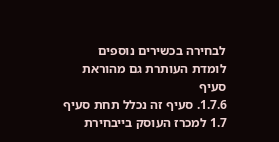לבחירה בכשירים נוספים לומדת העותרת גם מהוראת סעיף
1.7.6. סעיף זה נכלל תחת סעיף 1.7 למכרז העוסק בייבחירת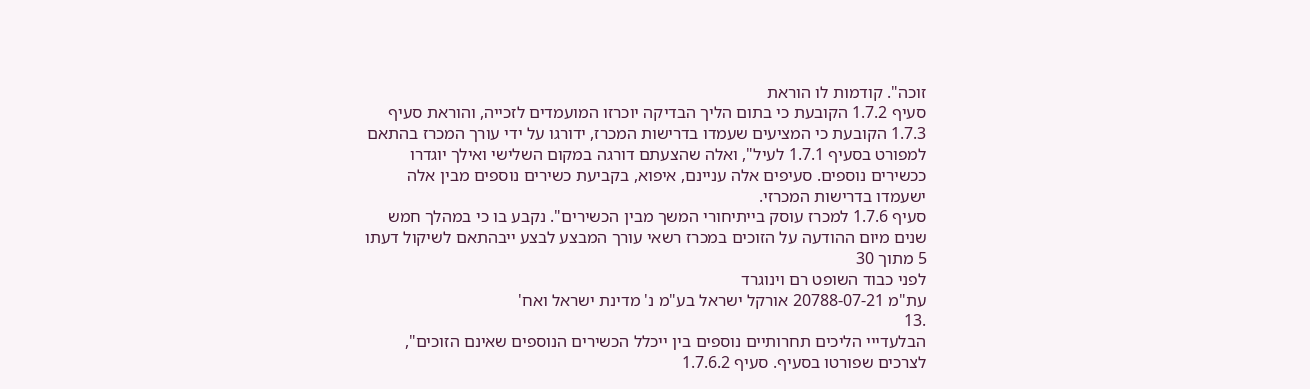זוכה". קודמות לו הוראת
סעיף 1.7.2 הקובעת כי בתום הליך הבדיקה יוכרזו המועמדים לזכייה, והוראת סעיף
1.7.3 הקובעת כי המציעים שעמדו בדרישות המכרז, ידורגו על ידי עורך המכרז בהתאם
למפורט בסעיף 1.7.1 לעיל", ואלה שהצעתם דורגה במקום השלישי ואילך יוגדרו
ככשירים נוספים. סעיפים אלה עניינם, איפוא, בקביעת כשירים נוספים מבין אלה
ישעמדו בדרישות המכרזי.
סעיף 1.7.6 למכרז עוסק בייתיחורי המשך מבין הכשירים". נקבע בו כי במהלך חמש
שנים מיום ההודעה על הזוכים במכרז רשאי עורך המבצע לבצע ייבהתאם לשיקול דעתו
5 מתוך 30
לפני כבוד השופט רם וינוגרד
עת"מ 20788-07-21 אורקל ישראל בע"מ נ' מדינת ישראל ואח'
.13
הבלעדייי הליכים תחרותיים נוספים בין ייכלל הכשירים הנוספים שאינם הזוכים",
לצרכים שפורטו בסעיף. סעיף 1.7.6.2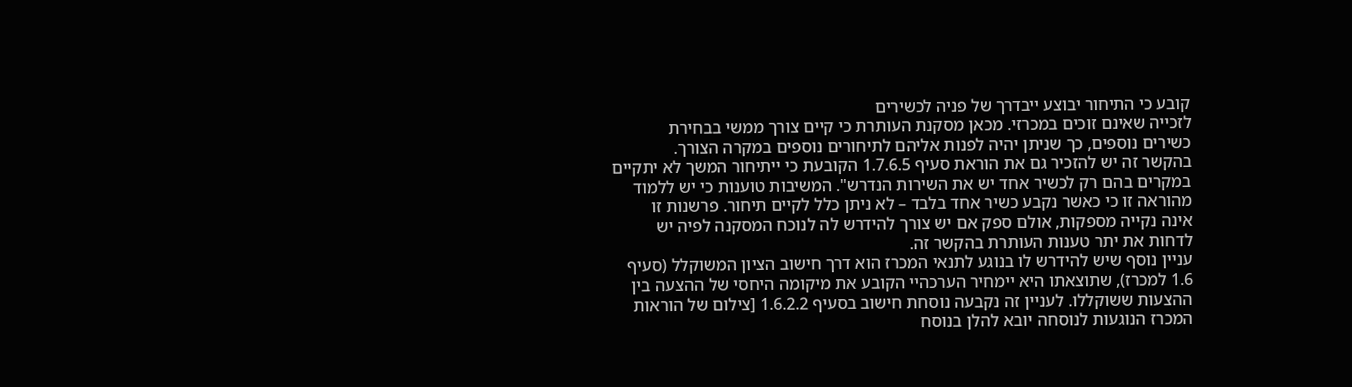קובע כי התיחור יבוצע ייבדרך של פניה לכשירים
לזכייה שאינם זוכים במכרזי. מכאן מסקנת העותרת כי קיים צורך ממשי בבחירת
כשירים נוספים, כך שניתן יהיה לפנות אליהם לתיחורים נוספים במקרה הצורך.
בהקשר זה יש להזכיר גם את הוראת סעיף 1.7.6.5 הקובעת כי ייתיחור המשך לא יתקיים
במקרים בהם רק לכשיר אחד יש את השירות הנדרש". המשיבות טוענות כי יש ללמוד
מהוראה זו כי כאשר נקבע כשיר אחד בלבד – לא ניתן כלל לקיים תיחור. פרשנות זו
אינה נקייה מספקות, אולם ספק אם יש צורך להידרש לה לנוכח המסקנה לפיה יש
לדחות את יתר טענות העותרת בהקשר זה.
עניין נוסף שיש להידרש לו בנוגע לתנאי המכרז הוא דרך חישוב הציון המשוקלל (סעיף
1.6 למכרז), שתוצאתו היא יימחיר הערכהיי הקובע את מיקומה היחסי של ההצעה בין
ההצעות ששוקללו. לעניין זה נקבעה נוסחת חישוב בסעיף 1.6.2.2 [צילום של הוראות
המכרז הנוגעות לנוסחה יובא להלן בנוסח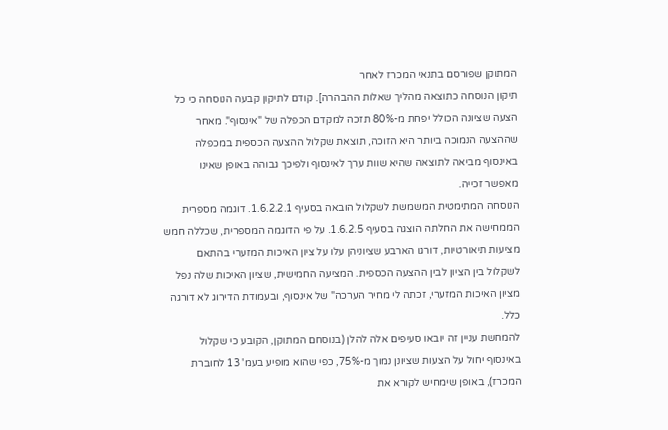המתוקן שפורסם בתנאי המכרז לאחר
תיקון הנוסחה כתוצאה מהליך שאלות ההבהרה]. קודם לתיקון קבעה הנוסחה כי כל
הצעה שציונה הכולל יפחת מ-80% תזכה למקדם הכפלה של "אינסוף". מאחר
שההצעה הנמוכה ביותר היא הזוכה, תוצאת שקלול ההצעה הכספית במכפלה
באינסוף מביאה לתוצאה שהיא שוות ערך לאינסוף ולפיכך גבוהה באופן שאינו
מאפשר זכייה.
הנוסחה המתימטית המשמשת לשקלול הובאה בסעיף 1.6.2.2.1. דוגמה מספרית
הממחישה את החלתה הוצגה בסעיף 1.6.2.5. על פי הדוגמה המספרית, שכללה חמש
מציעות תיאורטיות, דורגו הארבע שציוניהן עלו על ציון האיכות המזערי בהתאם
לשקלול בין הציון לבין ההצעה הכספית. המציעה החמישית, שציון האיכות שלה נפל
מציון האיכות המזערי, זכתה לי מחיר הערכה" של אינסוף, ובעמודת הדירוג לא דורגה
כלל.
להמחשת עניין זה יובאו סעיפים אלה להלן (בנוסחם המתוקן, הקובע כי שקלול
באינסוף יחול על הצעות שציונן נמוך מ-75%, כפי שהוא מופיע בעמ' 13 לחוברת
המכרז), באופן שימחיש לקורא את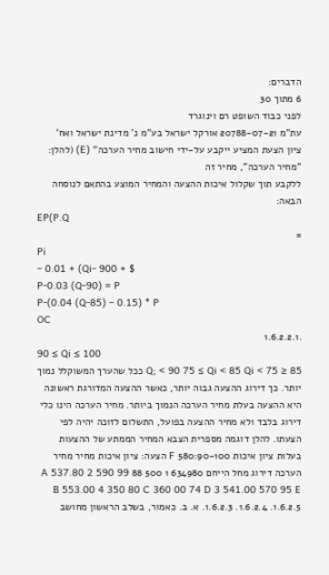הדברים:
6 מתוך 30
לפני כבוד השופט רם וינוגרד
עת"מ 20788-07-21 אורקל ישראל בע"מ נ' מדינת ישראל ואח'
ציון הצעת המציע ייקבע על-ידי חישוב מחיר הערכה" (E) (להלן: "מחיר הערכה", מחיר זה
ללקבע תוך שקלול איכות ההצעה והמחיר המוצע בהתאם לנוסחה הבאה:
EP(P.Q
=
Pi
– 0.01 + (Qi- 900 + $
P-0.03 (Q-90) = P
P-(0.04 (Q-85) – 0.15) * P
OC
.1.6.2.2.1
90 ≤ Qi ≤ 100
85 ≤ Q; < 90 75 ≤ Qi < 85 Qi < 75 ככל שהערך המשוקלל נמוך יותר. כך דירוג ההצעה גבוה יותר, כאשר ההצעה המדורגת ראשונה היא ההצעה בעלת מחיר הערכה הנמוך ביותר. מחיר הערכה הינו כלי דירוג בלבד ולא מחיר ההצעה בפועל, התשלום לזוכה יהיה לפי הצעתו. להלן דוגמה מספרית הצבא המחיר הממתע של ההצעות בעלות ציון איכות 580:90-100 F הצעה: ציון איכות מחיר מחיר הערכה דירוג מחל הייחם 634980 1 500 88 A 537.80 2 590 99 B 553.00 4 350 80 C 360 00 74 D 3 541.00 570 95 E .1.6.2.3 .1.6.2.4 .1.6.2.5 א. ב. כאמור, בשלב הראשון מחושב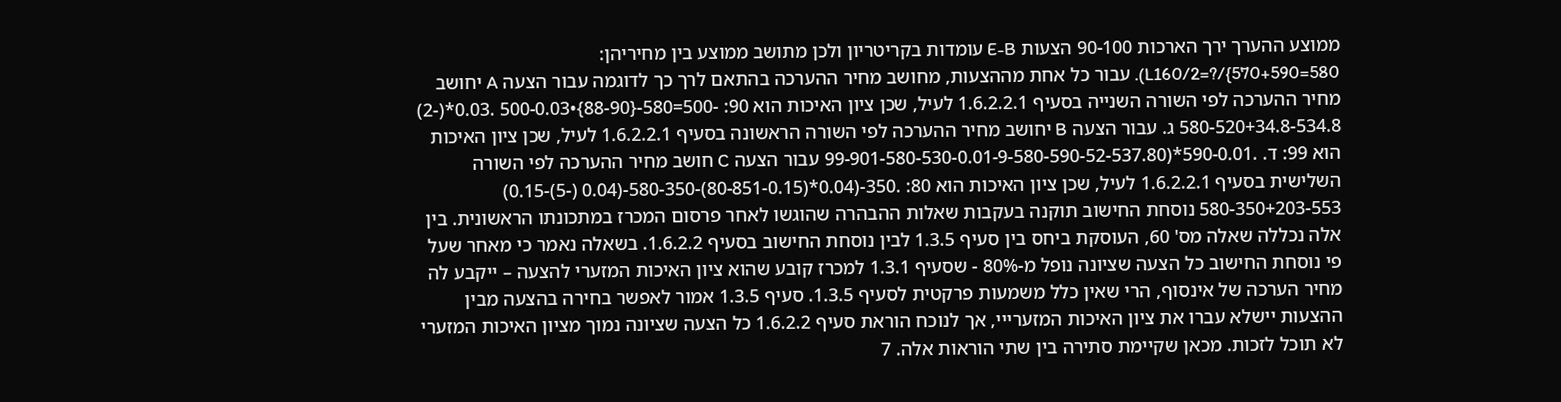ממוצע ההערך ירך הארכות 90-100 הצעות E-B עומדות בקריטריון ולכן מתושב ממוצע בין מחיריהן: 580=L160/2=?/{570+590). עבור כל אחת מההצעות, מחושב מחיר ההערכה בהתאם לרך כך לדוגמה עבור הצעה A יחושב מחיר ההערכה לפי השורה השנייה בסעיף 1.6.2.2.1 לעיל, שכן ציון האיכות הוא 90: -500=580-{88-90}•500-0.03 .0.03*(-2) 580-520+34.8-534.8 ג. עבור הצעה B יחושב מחיר ההערכה לפי השורה הראשונה בסעיף 1.6.2.2.1 לעיל, שכן ציון האיכות הוא 99: ד. .590-0.01*(99-901-580-530-0.01-9-580-590-52-537.80 עבור הצעה C חושב מחיר ההערכה לפי השורה השלישית בסעיף 1.6.2.2.1 לעיל, שכן ציון האיכות הוא 80: .350-(0.04*(80-851-0.15)-580-350-(0.04 (-5)-0.15) 580-350+203-553 נוסחת החישוב תוקנה בעקבות שאלות ההבהרה שהוגשו לאחר פרסום המכרז במתכונתו הראשונית. בין אלה נכללה שאלה מס' 60, העוסקת ביחס בין סעיף 1.3.5 לבין נוסחת החישוב בסעיף 1.6.2.2. בשאלה נאמר כי מאחר שעל פי נוסחת החישוב כל הצעה שציונה נופל מ-80% - שסעיף 1.3.1 למכרז קובע שהוא ציון האיכות המזערי להצעה – ייקבע לה מחיר הערכה של אינסוף, הרי שאין כלל משמעות פרקטית לסעיף 1.3.5. סעיף 1.3.5 אמור לאפשר בחירה בהצעה מבין ההצעות יישלא עברו את ציון האיכות המזערייי, אך לנוכח הוראת סעיף 1.6.2.2 כל הצעה שציונה נמוך מציון האיכות המזערי לא תוכל לזכות. מכאן שקיימת סתירה בין שתי הוראות אלה. 7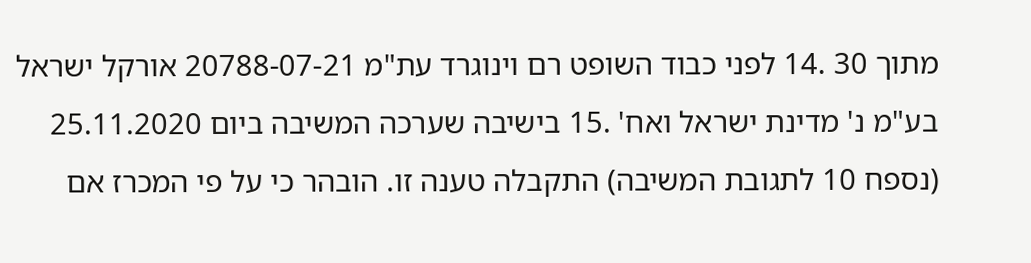מתוך 30 .14 לפני כבוד השופט רם וינוגרד עת"מ 20788-07-21 אורקל ישראל בע"מ נ' מדינת ישראל ואח' .15 בישיבה שערכה המשיבה ביום 25.11.2020 (נספח 10 לתגובת המשיבה) התקבלה טענה זו. הובהר כי על פי המכרז אם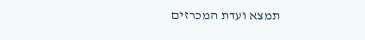תמצא ועדת המכרזים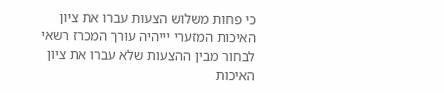כי פחות משלוש הצעות עברו את ציון האיכות המזערי יייהיה עורך המכרז רשאי לבחור מבין ההצעות שלא עברו את ציון האיכות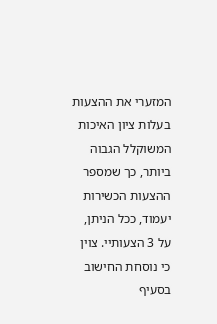המזערי את ההצעות בעלות ציון האיכות המשוקלל הגבוה ביותר, כך שמספר ההצעות הכשירות יעמוד, ככל הניתן, על 3 הצעותיי. צוין כי נוסחת החישוב בסעיף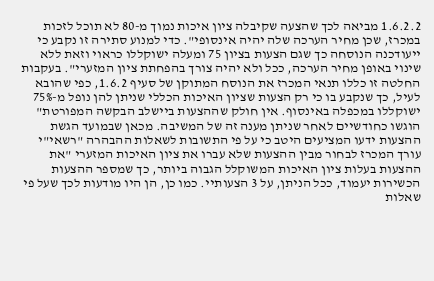1.6.2.2 מביאה לכך שהצעה שקיבלה ציון איכות נמוך מ-80 לא תוכל לזכות במכרז, שכן מחיר הערכה שלה יהיה אינסופי". כדי למנוע סתירה זו נקבע כי ייעודכנה הנוסחה כך שגם הצעות בציון 75 ומעלה ישוקללו כראוי וזאת ללא שינוי באופן מחיר הערכה, ככל ולא יהיה צורך בהפחתת ציון המזערי". בעקבות החלטה זו כללו תנאי המכרז את הנוסח המתוקן של סעיף 1.6.2, כפי שהובא לעיל, כך שנקבע בו כי רק הצעות שציון האיכות הכללי שניתן להן נופל מ-75% ישוקללו במכפלה באינסוף. אין חולק שההצעות ביישלב הבקשה המפורטת" הוגשו כחודשיים לאחר שניתן מענה זה של המשיבה. מכאן שבמועד הגשת ההצעות ידעו המציעים היטב כי על פי התשובות לשאלות ההבהרה "רשאי"י עורך המכרז לבחור מבין ההצעות שלא עברו את ציון האיכות המזערי "את ההצעות בעלות ציון האיכות המשוקלל הגבוה ביותר, כך שמספר ההצעות הכשירות יעמוד, ככל הניתן, על 3 הצעותיי. כמו כן, הן היו מודעות לכך שעל פי שאלות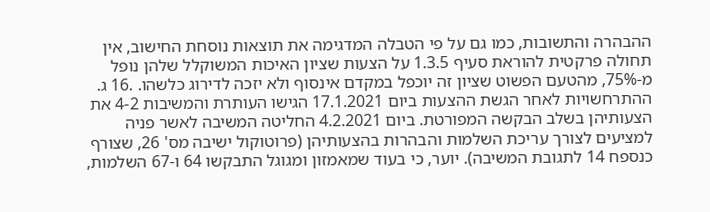ההבהרה והתשובות, כמו גם על פי הטבלה המדגימה את תוצאות נוסחת החישוב, אין תחולה פרקטית להוראת סעיף 1.3.5 על הצעות שציון האיכות המשוקלל שלהן נופל מ-75%, מהטעם הפשוט שציון זה יוכפל במקדם אינסוף ולא יזכה לדירוג כלשהו. .16 ג. ההתרחשויות לאחר הגשת ההצעות ביום 17.1.2021 הגישו העותרת והמשיבות 4-2 את הצעותיהן בשלב הבקשה המפורטת. ביום 4.2.2021 החליטה המשיבה לאשר פניה למציעים לצורך עריכת השלמות והבהרות בהצעותיהן (פרוטוקול ישיבה מס' 26, שצורף כנספח 14 לתגובת המשיבה). יוער, כי בעוד שמאמזון ומגוגל התבקשו 64 ו-67 השלמות,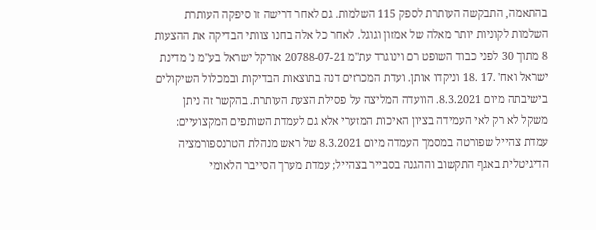בהתאמה, התבקשה העותרת לספק 115 השלמות. גם לאחר דרישה זו סיפקה העותרת השלמות לקוניות יותר מאלה של אמזון וגוגל. לאחר כל אלה בחנו צוותי הבדיקה את ההצעות 8 מתוך 30 לפני כבוד השופט רם וינוגרד עת"מ 20788-07-21 אורקל ישראל בע"מ נ' מדינת ישראל ואח' .17 .18 וניקדו אותן. ועדת המכרזים דנה בתוצאות הבדיקות ובמכלול השיקולים בישיבתה מיום 8.3.2021. הוועדה המליצה על פסילת הצעת העותרת. בהקשר זה ניתן משקל לא רק לאי העמידה בציון האיכות המזערי אלא גם לעמדת השותפים המקצועיים: עמדת צהייל שפורטה במסמך העמדה מיום 8.3.2021 של ראש מנהלת הטרנספורמציה הדיגיטלית באגף התקשוב וההגנה בסבייר בצהייל; עמדת מערך הסייבר הלאומי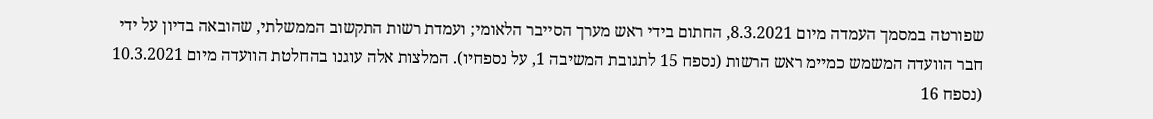שפורטה במסמך העמדה מיום 8.3.2021, החתום בידי ראש מערך הסייבר הלאומי; ועמדת רשות התקשוב הממשלתי, שהובאה בדיון על ידי חבר הוועדה המשמש כמיימ ראש הרשות (נספח 15 לתגובת המשיבה 1, על נספחיו). המלצות אלה עוגנו בהחלטת הוועדה מיום 10.3.2021 (נספח 16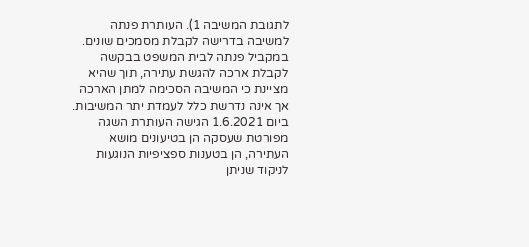לתגובת המשיבה 1). העותרת פנתה למשיבה בדרישה לקבלת מסמכים שונים. במקביל פנתה לבית המשפט בבקשה לקבלת ארכה להגשת עתירה, תוך שהיא מציינת כי המשיבה הסכימה למתן הארכה אך אינה נדרשת כלל לעמדת יתר המשיבות. ביום 1.6.2021 הגישה העותרת השגה מפורטת שעסקה הן בטיעונים מושא העתירה, הן בטענות ספציפיות הנוגעות לניקוד שניתן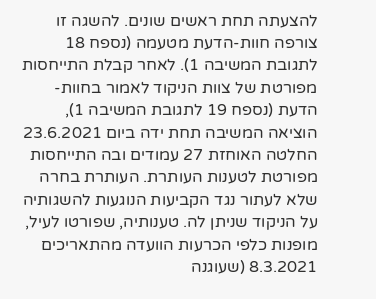להצעתה תחת ראשים שונים. להשגה זו צורפה חוות-הדעת מטעמה (נספח 18 לתגובת המשיבה 1). לאחר קבלת התייחסות מפורטת של צוות הניקוד לאמור בחוות-הדעת (נספח 19 לתגובת המשיבה 1), הוציאה המשיבה תחת ידה ביום 23.6.2021 החלטה האוחזת 27 עמודים ובה התייחסות מפורטת לטענות העותרת. העותרת בחרה שלא לעתור נגד הקביעות הנוגעות להשגותיה על הניקוד שניתן לה. טענותיה, שפורטו לעיל, מופנות כלפי הכרעות הוועדה מהתאריכים 8.3.2021 (שעוגנה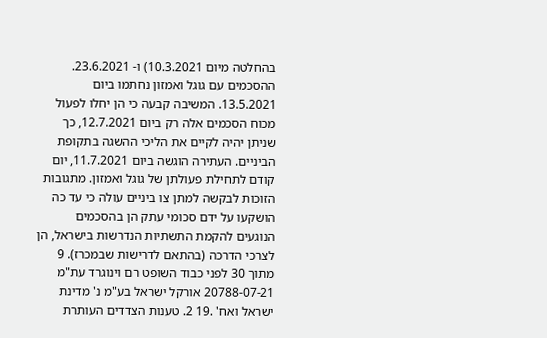בהחלטה מיום 10.3.2021) ו- 23.6.2021. ההסכמים עם גוגל ואמזון נחתמו ביום 13.5.2021. המשיבה קבעה כי הן יחלו לפעול מכוח הסכמים אלה רק ביום 12.7.2021, כך שניתן יהיה לקיים את הליכי ההשגה בתקופת הביניים. העתירה הוגשה ביום 11.7.2021, יום קודם לתחילת פעולתן של גוגל ואמזון. מתגובות הזוכות לבקשה למתן צו ביניים עולה כי עד כה הושקעו על ידם סכומי עתק הן בהסכמים הנוגעים להקמת התשתיות הנדרשות בישראל, הן לצרכי הדרכה (בהתאם לדרישות שבמכרז). 9 מתוך 30 לפני כבוד השופט רם וינוגרד עת"מ 20788-07-21 אורקל ישראל בע"מ נ' מדינת ישראל ואח' .19 2. טענות הצדדים העותרת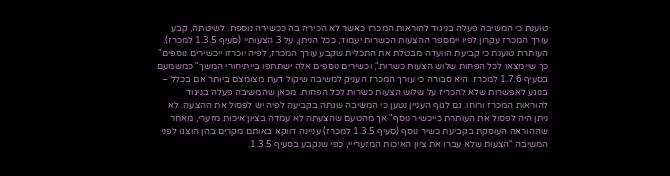טוענת כי המשיבה פעלה בניגוד להוראות המכרז כאשר לא הכירה בה ככשירה נוספת. לשיטתה, קבע עורך המכרז עקרון לפיו יימספר ההצעות הכשרות יעמוד, ככל הניתן, על 3 הצעותיי (סעיף 1.3.5 למכרז). העותרת טוענת כי קביעת הוועדה מבטלת את התכלית שקבע עורך המכרז, לפיה יוכרזו ייכשירים נוספים" כך שיימצאו לכל הפחות שלוש הצעות כשרות", וכשירים נוספים אלה ישתתפו בייתיחורי המשך" כמשמעם בסעיף 1.7.6 למכרז. היא סבורה כי עורך המכרז העניק למשיבה שיקול דעת מצומצם ביותר אם בכלל – בנוגע לאפשרות שלא להכריז על שלוש הצעות כשרות לכל הפחות. מכאן שהמשיבה פעלה בניגוד להוראות המכרז ורוחו. גם לגוף העניין נטען כי המשיבה שגתה בקביעה לפיה יש לפסול את ההצעה. לא ניתן היה לפסול את העותרת כייכשיר נוסף" אך מהטעם שהצעתה לא עמדה בציון איכות מזערי, מאחר שההוראה העוסקת בקביעת כשיר נוסף (סעיף 1.3.5 למכרז) עניינה דווקא באותם מקרים בהן הוצגו לפני המשיבה "הצעות שלא עברו את ציון האיכות המזערייי, כפי שנקבע בסעיף 1.3.5.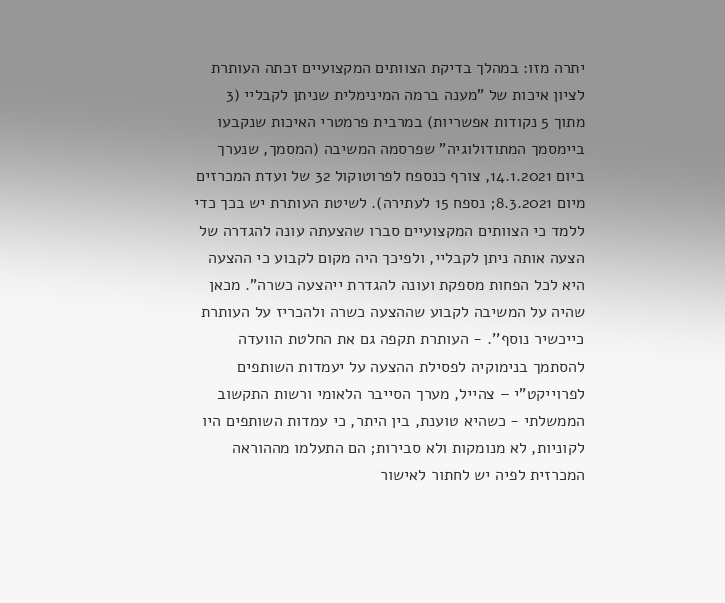יתרה מזו: במהלך בדיקת הצוותים המקצועיים זכתה העותרת לציון איכות של "מענה ברמה המינימלית שניתן לקבליי (3 מתוך 5 נקודות אפשריות) במרבית פרמטרי האיכות שנקבעו ביימסמך המתודולוגיה" שפרסמה המשיבה (המסמך, שנערך ביום 14.1.2021, צורף כנספח לפרוטוקול 32 של ועדת המכרזים מיום 8.3.2021; נספח 15 לעתירה). לשיטת העותרת יש בכך כדי ללמד כי הצוותים המקצועיים סברו שהצעתה עונה להגדרה של הצעה אותה ניתן לקבליי, ולפיכך היה מקום לקבוע כי ההצעה היא לכל הפחות מספקת ועונה להגדרת ייהצעה כשרה". מכאן שהיה על המשיבה לקבוע שההצעה כשרה ולהכריז על העותרת כייכשיר נוסף''. - העותרת תקפה גם את החלטת הוועדה להסתמך בנימוקיה לפסילת ההצעה על יעמדות השותפים לפרוייקט"י – צהייל, מערך הסייבר הלאומי ורשות התקשוב הממשלתי - כשהיא טוענת, בין היתר, כי עמדות השותפים היו לקוניות, לא מנומקות ולא סבירות; הם התעלמו מההוראה המכרזית לפיה יש לחתור לאישור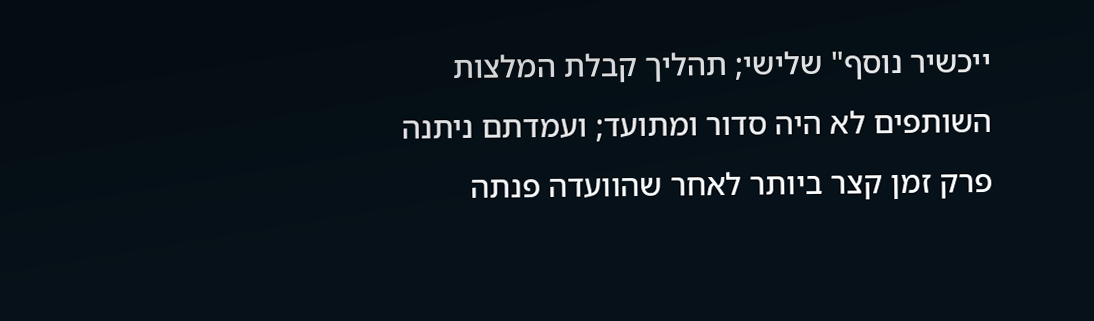ייכשיר נוסף" שלישי; תהליך קבלת המלצות השותפים לא היה סדור ומתועד; ועמדתם ניתנה פרק זמן קצר ביותר לאחר שהוועדה פנתה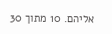אליהם. 10 מתוך 30